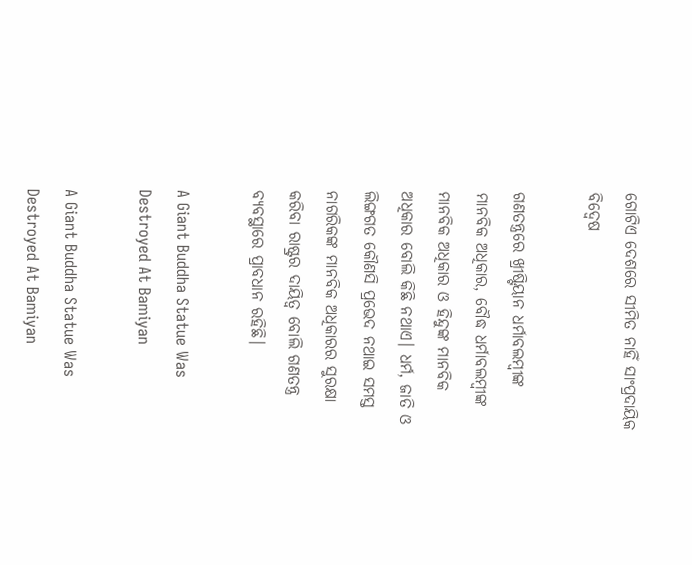ଗୋଟିଏ ଦେଶରେ ସୀମିତ ନାହିଁ ସାଂପ୍ରଦାୟିକ ବିଦ୍ୱେଷ

ଗଣତନ୍ତ୍ରରେ ଖ୍ରୀଷ୍ଟିୟାନ ଧର୍ମାବଲମ୍ବୀଙ୍କ ମାନବିକ ଅଧିକାର, ବୌଦ୍ଧ ଧର୍ମାବଲମ୍ବୀଙ୍କ ମାନବିକ ଅଧିକାର ଓ ହିନ୍ଦୁଙ୍କ ମାନବିକ ଅଧିକାର ବୋଲି କିଛି ନଥାଏ। ଧର୍ମ, ଜାତି ଓ ଲିଙ୍ଗଗତ କୌଣସି ପ୍ରଭେଦ ନଥାଇ ସମସ୍ତ ନାଗରିକଙ୍କ ମାନବିକ ଅଧିକାରର ସୁରକ୍ଷା କରିବା ରାଷ୍ଟ୍ରର ଦାୟିତ୍ଵ ବୋଲି ଗଣତନ୍ତ୍ର ବ୍ୟବସ୍ଥାରେ ପ୍ରାବଧାନ ରହିଛି।

A Giant Buddha Statue Was Destroyed At Bamiyan

A Giant Buddha Statue Was Destroyed At Bamiyan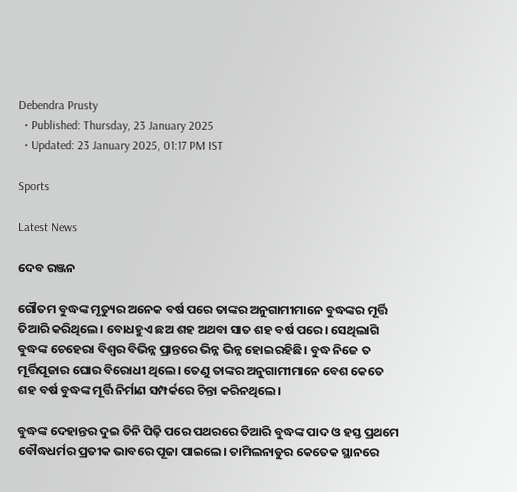Debendra Prusty
  • Published: Thursday, 23 January 2025
  • Updated: 23 January 2025, 01:17 PM IST

Sports

Latest News

ଦେବ ରଞ୍ଜନ

ଗୌତମ ବୁଦ୍ଧଙ୍କ ମୃତ୍ୟୁର ଅନେକ ବର୍ଷ ପରେ ତାଙ୍କର ଅନୁଗାମୀମାନେ ବୁଦ୍ଧଙ୍କର ମୂର୍ତ୍ତି ତିଆରି କରିଥିଲେ। ବୋଧହୁଏ ଛଅ ଶହ ଅଥବା ସାତ ଶହ ବର୍ଷ ପରେ। ସେଥିଲାଗି ବୁଦ୍ଧଙ୍କ ଚେହେରା ବିଶ୍ଵର ବିଭିନ୍ନ ପ୍ରାନ୍ତରେ ଭିନ୍ନ ଭିନ୍ନ ହୋଇରହିଛି। ବୁଦ୍ଧ ନିଜେ ତ ମୂର୍ତ୍ତିପୂଜାର ଘୋର ବିରୋଧୀ ଥିଲେ। ତେଣୁ ତାଙ୍କର ଅନୁଗାମୀମାନେ ବେଶ କେତେ ଶହ ବର୍ଷ ବୁଦ୍ଧଙ୍କ ମୂର୍ତ୍ତି ନିର୍ମାଣ ସମ୍ପର୍କରେ ଚିନ୍ତା କରିନଥିଲେ।

ବୁଦ୍ଧଙ୍କ ଦେହାନ୍ତର ଦୁଇ ତିନି ପିଢ଼ି ପରେ ପଥରରେ ତିଆରି ବୁଦ୍ଧଙ୍କ ପାଦ ଓ ହସ୍ତ ପ୍ରଥମେ ବୌଦ୍ଧଧର୍ମର ପ୍ରତୀକ ଭାବରେ ପୂଜା ପାଇଲେ। ତାମିଲନାଡୁର କେତେକ ସ୍ଥାନରେ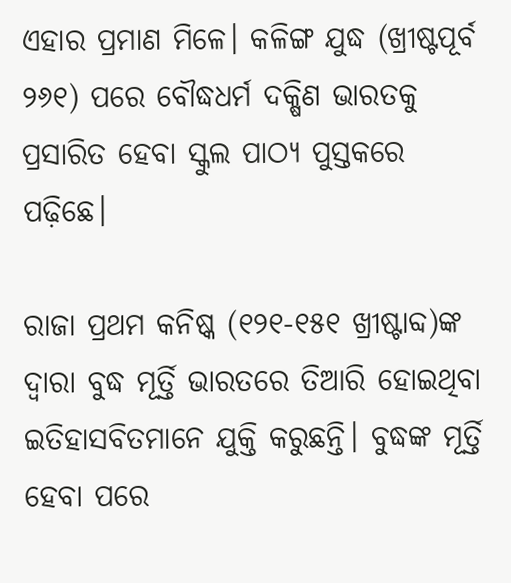ଏହାର ପ୍ରମାଣ ମିଳେ। କଳିଙ୍ଗ ଯୁଦ୍ଧ (ଖ୍ରୀଷ୍ଟପୂର୍ବ ୨୬୧) ପରେ ବୌଦ୍ଧଧର୍ମ ଦକ୍ଷିଣ ଭାରତକୁ ପ୍ରସାରିତ ହେବା ସ୍କୁଲ ପାଠ୍ୟ ପୁସ୍ତକରେ ପଢ଼ିଛେ।

ରାଜା ପ୍ରଥମ କନିଷ୍କ (୧୨୧-୧୫୧ ଖ୍ରୀଷ୍ଟାବ୍ଦ)ଙ୍କ ଦ୍ଵାରା ବୁଦ୍ଧ ମୂର୍ତ୍ତି ଭାରତରେ ତିଆରି ହୋଇଥିବା ଇତିହାସବିତମାନେ ଯୁକ୍ତି କରୁଛନ୍ତି। ବୁଦ୍ଧଙ୍କ ମୂର୍ତ୍ତି ହେବା ପରେ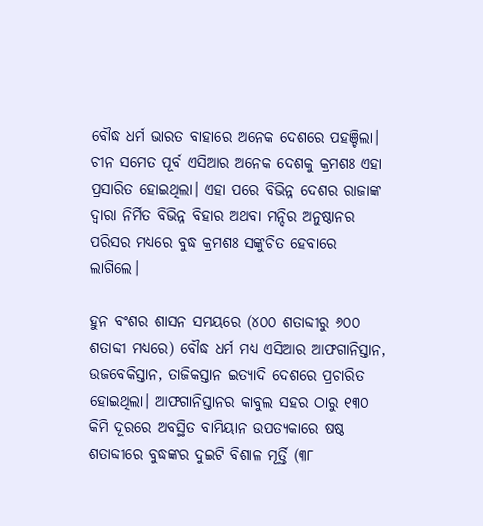ବୌଦ୍ଧ ଧର୍ମ ଭାରତ ବାହାରେ ଅନେକ ଦେଶରେ ପହଞ୍ଚିଲା। ଚୀନ ସମେତ ପୂର୍ବ ଏସିଆର ଅନେକ ଦେଶକୁ କ୍ରମଶଃ ଏହା ପ୍ରସାରିତ ହୋଇଥିଲା। ଏହା ପରେ ବିଭିନ୍ନ ଦେଶର ରାଜାଙ୍କ ଦ୍ଵାରା ନିର୍ମିତ ବିଭିନ୍ନ ବିହାର ଅଥବା ମନ୍ଦିର ଅନୁଷ୍ଠାନର ପରିସର ମଧ୍ୟରେ ବୁଦ୍ଧ କ୍ରମଶଃ ସଙ୍କୁଚିତ ହେବାରେ ଲାଗିଲେ।

ହୁନ ବଂଶର ଶାସନ ସମୟରେ (୪୦୦ ଶତାବ୍ଦୀରୁ ୬୦୦ ଶତାବ୍ଦୀ ମଧ୍ୟରେ) ବୌଦ୍ଧ ଧର୍ମ ମଧ୍ୟ ଏସିଆର ଆଫଗାନିସ୍ତାନ, ଉଜବେକିସ୍ତାନ, ତାଜିକସ୍ତାନ ଇତ୍ୟାଦି ଦେଶରେ ପ୍ରଚାରିତ ହୋଇଥିଲା। ଆଫଗାନିସ୍ତାନର କାବୁଲ ସହର ଠାରୁ ୧୩୦ କିମି ଦୂରରେ ଅବସ୍ଥିତ ବାମିୟାନ ଉପତ୍ୟକାରେ ଷଷ୍ଠ ଶତାବ୍ଦୀରେ ବୁଦ୍ଧଙ୍କର ଦୁଇଟି ବିଶାଳ ମୂର୍ତ୍ତି (୩୮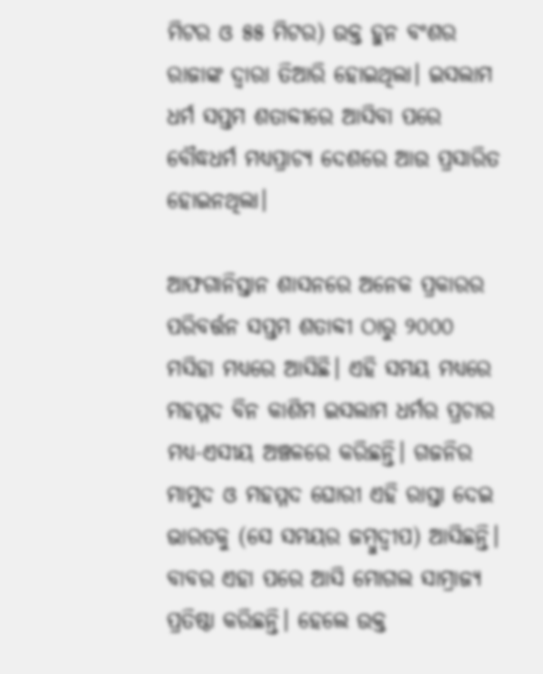ମିଟର ଓ ୫୫ ମିଟର) ଉକ୍ତ ହୁନ ବଂଶର ରାଜାଙ୍କ ଦ୍ଵାରା ତିଆରି ହୋଇଥିଲା। ଇସଲାମ ଧର୍ମ ସପ୍ତମ ଶତାବ୍ଦୀରେ ଆସିବା ପରେ ବୌଦ୍ଧଧର୍ମ ମଧ୍ୟପ୍ରାଚ୍ୟ ଦେଶରେ ଆଉ ପ୍ରସାରିତ ହୋଇନଥିଲା।

ଆଫଗାନିସ୍ତାନ ଶାସନରେ ଅନେକ ପ୍ରକାରର ପରିବର୍ତ୍ତନ ସପ୍ତମ ଶତାବ୍ଦୀ ଠାରୁ ୨୦୦୦ ମସିହା ମଧ୍ୟରେ ଆସିଛି। ଏହି ସମୟ ମଧ୍ୟରେ ମହମ୍ମଦ ବିନ କାଶିମ ଇସଲାମ ଧର୍ମର ପ୍ରଚାର ମଧ୍ୟ-ଏସୀୟ ଅଞ୍ଚଳରେ କରିଛନ୍ତି। ଗଜନିର ମାମୁଦ ଓ ମହମ୍ମଦ ଘୋରୀ ଏହି ରାସ୍ତା ଦେଇ ଭାରତକୁ (ସେ ସମୟର ଜମ୍ବୁଦ୍ଵୀପ) ଆସିଛନ୍ତି। ବାବର ଏହା ପରେ ଆସି ମୋଗଲ ସାମ୍ରାଜ୍ୟ ପ୍ରତିଷ୍ଠା କରିଛନ୍ତି। ହେଲେ ଉକ୍ତ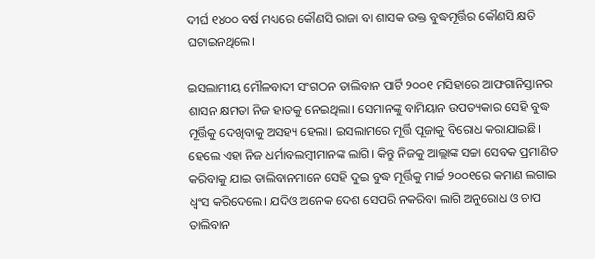ଦୀର୍ଘ ୧୪୦୦ ବର୍ଷ ମଧ୍ୟରେ କୌଣସି ରାଜା ବା ଶାସକ ଉକ୍ତ ବୁଦ୍ଧମୂର୍ତ୍ତିର କୌଣସି କ୍ଷତି ଘଟାଇନଥିଲେ।

ଇସଲାମୀୟ ମୌଳବାଦୀ ସଂଗଠନ ତାଲିବାନ ପାର୍ଟି ୨୦୦୧ ମସିହାରେ ଆଫଗାନିସ୍ତାନର ଶାସନ କ୍ଷମତା ନିଜ ହାତକୁ ନେଇଥିଲା। ସେମାନଙ୍କୁ ବାମିୟାନ ଉପତ୍ୟକାର ସେହି ବୁଦ୍ଧ ମୂର୍ତ୍ତିକୁ ଦେଖିବାକୁ ଅସହ୍ୟ ହେଲା। ଇସଲାମରେ ମୂର୍ତ୍ତି ପୂଜାକୁ ବିରୋଧ କରାଯାଇଛି। ହେଲେ ଏହା ନିଜ ଧର୍ମାବଲମ୍ବୀମାନଙ୍କ ଲାଗି। କିନ୍ତୁ ନିଜକୁ ଆଲ୍ଲାଙ୍କ ସଚ୍ଚା ସେବକ ପ୍ରମାଣିତ କରିବାକୁ ଯାଇ ତାଲିବାନମାନେ ସେହି ଦୁଇ ବୁଦ୍ଧ ମୂର୍ତ୍ତିକୁ ମାର୍ଚ୍ଚ ୨୦୦୧ରେ କମାଣ ଲଗାଇ ଧ୍ଵଂସ କରିଦେଲେ। ଯଦିଓ ଅନେକ ଦେଶ ସେପରି ନକରିବା ଲାଗି ଅନୁରୋଧ ଓ ଚାପ ତାଲିବାନ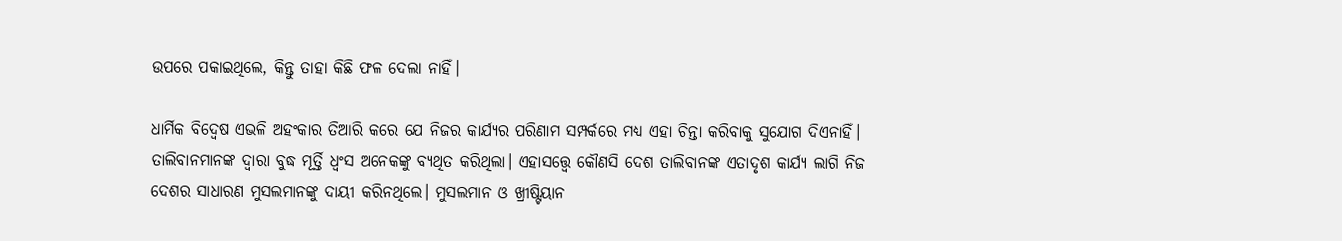ଉପରେ ପକାଇଥିଲେ, କିନ୍ତୁ ତାହା କିଛି ଫଳ ଦେଲା ନାହିଁ।

ଧାର୍ମିକ ବିଦ୍ଵେଷ ଏଭଳି ଅହଂକାର ତିଆରି କରେ ଯେ ନିଜର କାର୍ଯ୍ୟର ପରିଣାମ ସମ୍ପର୍କରେ ମଧ୍ୟ ଏହା ଚିନ୍ତା କରିବାକୁ ସୁଯୋଗ ଦିଏନାହିଁ। ତାଲିବାନମାନଙ୍କ ଦ୍ଵାରା ବୁଦ୍ଧ ମୂର୍ତ୍ତି ଧ୍ଵଂସ ଅନେକଙ୍କୁ ବ୍ୟଥିତ କରିଥିଲା। ଏହାସତ୍ତ୍ୱେ କୌଣସି ଦେଶ ତାଲିବାନଙ୍କ ଏତାଦୃଶ କାର୍ଯ୍ୟ ଲାଗି ନିଜ ଦେଶର ସାଧାରଣ ମୁସଲମାନଙ୍କୁ ଦାୟୀ କରିନଥିଲେ। ମୁସଲମାନ ଓ ଖ୍ରୀଷ୍ଟିୟାନ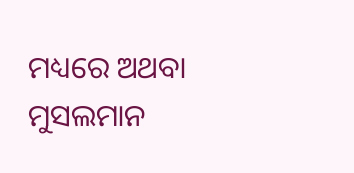ମଧ୍ୟରେ ଅଥବା ମୁସଲମାନ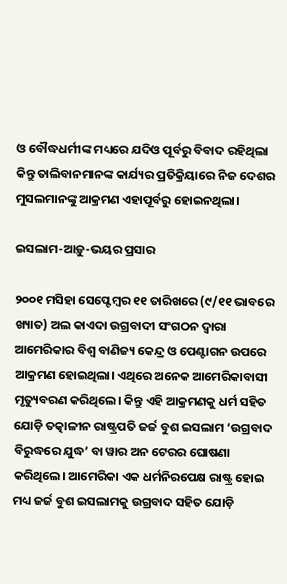ଓ ବୌଦ୍ଧଧର୍ମୀଙ୍କ ମଧ୍ୟରେ ଯଦିଓ ପୂର୍ବରୁ ବିବାଦ ରହିଥିଲା କିନ୍ତୁ ତାଲିବାନମାନଙ୍କ କାର୍ଯ୍ୟର ପ୍ରତିକ୍ରିୟାରେ ନିଜ ଦେଶର ମୁସଲମାନଙ୍କୁ ଆକ୍ରମଣ ଏହାପୂର୍ବରୁ ହୋଇନଥିଲା।

ଇସଲାମ-ଆଡ଼ୁ-ଭୟର ପ୍ରସାର

୨୦୦୧ ମସିହା ସେପ୍ଟେମ୍ବର ୧୧ ତାରିଖରେ (୯/୧୧ ଭାବରେ ଖ୍ୟାତ) ଅଲ କାଏଦା ଉଗ୍ରବାଦୀ ସଂଗଠନ ଦ୍ଵାରା ଆମେରିକାର ବିଶ୍ଵ ବାଣିଜ୍ୟ କେନ୍ଦ୍ର ଓ ପେଣ୍ଟାଗନ ଉପରେ ଆକ୍ରମଣ ହୋଇଥିଲା। ଏଥିରେ ଅନେକ ଆମେରିକାବାସୀ ମୃତ୍ୟୁବରଣ କରିଥିଲେ। କିନ୍ତୁ ଏହି ଆକ୍ରମଣକୁ ଧର୍ମ ସହିତ ଯୋଡ଼ି ତତ୍କାଳୀନ ରାଷ୍ଟ୍ରପତି ଜର୍ଜ ବୁଶ ଇସଲାମ ‘ଉଗ୍ରବାଦ ବିରୁଦ୍ଧରେ ଯୁଦ୍ଧ’ ବା ୱାର ଅନ ଟେରର ଘୋଷଣା କରିଥିଲେ। ଆମେରିକା ଏକ ଧର୍ମନିରପେକ୍ଷ ରାଷ୍ଟ୍ର ହୋଇ ମଧ୍ୟ ଜର୍ଜ ବୁଶ ଇସଲାମକୁ ଉଗ୍ରବାଦ ସହିତ ଯୋଡ଼ି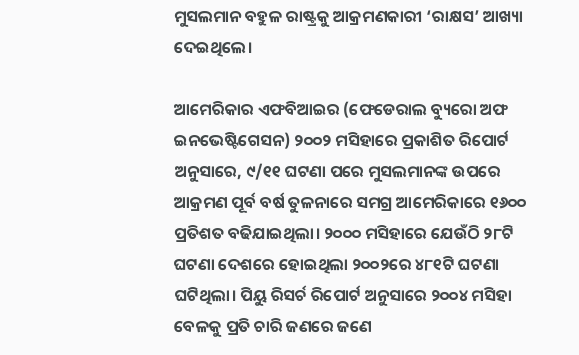ମୁସଲମାନ ବହୁଳ ରାଷ୍ଟ୍ରକୁ ଆକ୍ରମଣକାରୀ ‘ରାକ୍ଷସ’ ଆଖ୍ୟା ଦେଇଥିଲେ।

ଆମେରିକାର ଏଫବିଆଇର (ଫେଡେରାଲ ବ୍ୟୁରୋ ଅଫ ଇନଭେଷ୍ଟିଗେସନ) ୨୦୦୨ ମସିହାରେ ପ୍ରକାଶିତ ରିପୋର୍ଟ ଅନୁସାରେ, ୯/୧୧ ଘଟଣା ପରେ ମୁସଲମାନଙ୍କ ଉପରେ ଆକ୍ରମଣ ପୂର୍ବ ବର୍ଷ ତୁଳନାରେ ସମଗ୍ର ଆମେରିକାରେ ୧୬୦୦ ପ୍ରତିଶତ ବଢିଯାଇଥିଲା। ୨୦୦୦ ମସିହାରେ ଯେଉଁଠି ୨୮ଟି ଘଟଣା ଦେଶରେ ହୋଇଥିଲା ୨୦୦୨ରେ ୪୮୧ଟି ଘଟଣା ଘଟିଥିଲା। ପିୟୁ ରିସର୍ଚ ରିପୋର୍ଟ ଅନୁସାରେ ୨୦୦୪ ମସିହା ବେଳକୁ ପ୍ରତି ଚାରି ଜଣରେ ଜଣେ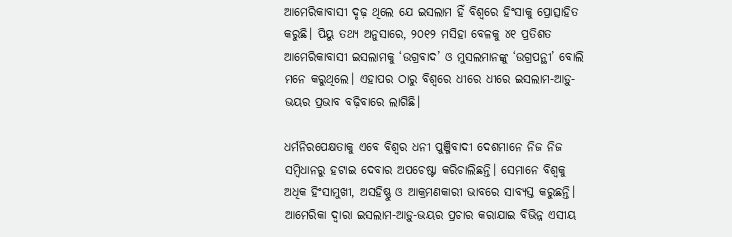ଆମେରିକାବାସୀ ଦୃଢ଼ ଥିଲେ ଯେ ଇସଲାମ ହିଁ ବିଶ୍ଵରେ ହିଂସାକୁ ପ୍ରୋତ୍ସାହିତ କରୁଛି। ପିୟୁ ତଥ୍ୟ ଅନୁସାରେ, ୨୦୧୨ ମସିହା ବେଳକୁ ୪୧ ପ୍ରତିଶତ ଆମେରିକାବାସୀ ଇସଲାମକୁ ‘ଉଗ୍ରବାଦ’ ଓ ମୁସଲମାନଙ୍କୁ ‘ଉଗ୍ରପନ୍ଥୀ’ ବୋଲି ମନେ କରୁଥିଲେ। ଏହାପର ଠାରୁ ବିଶ୍ୱରେ ଧୀରେ ଧୀରେ ଇସଲାମ-ଆଡ଼ୁ-ଭୟର ପ୍ରଭାବ ବଢ଼ିବାରେ ଲାଗିଛି।

ଧର୍ମନିରପେକ୍ଷତାକୁ ଏବେ ବିଶ୍ଵର ଧନୀ ପୁଞ୍ଜିବାଦୀ ଦେଶମାନେ ନିଜ ନିଜ ସମ୍ବିଧାନରୁ ହଟାଇ ଦେବାର ଅପଚେଷ୍ଟା କରିଚାଲିଛନ୍ତି। ସେମାନେ ବିଶ୍ଵକୁ ଅଧିକ ହିଂସାମୁଖୀ, ଅସହିଷ୍ଣୁ ଓ ଆକ୍ରମଣକାରୀ ଭାବରେ ସାବ୍ୟସ୍ତ କରୁଛନ୍ତି। ଆମେରିକା ଦ୍ଵାରା ଇସଲାମ-ଆଡ଼ୁ-ଭୟର ପ୍ରଚାର କରାଯାଇ ବିଭିନ୍ନ ଏସୀୟ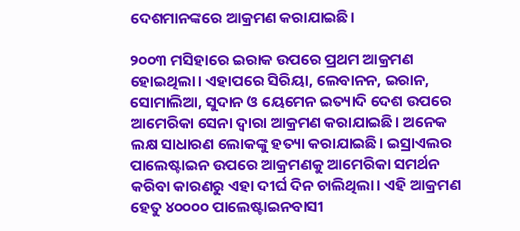ଦେଶମାନଙ୍କରେ ଆକ୍ରମଣ କରାଯାଇଛି।

୨୦୦୩ ମସିହାରେ ଇରାକ ଉପରେ ପ୍ରଥମ ଆକ୍ରମଣ ହୋଇଥିଲା। ଏହାପରେ ସିରିୟା, ଲେବାନନ, ଇରାନ, ସୋମାଲିଆ, ସୁଦାନ ଓ ୟେମେନ ଇତ୍ୟାଦି ଦେଶ ଉପରେ ଆମେରିକା ସେନା ଦ୍ଵାରା ଆକ୍ରମଣ କରାଯାଇଛି। ଅନେକ ଲକ୍ଷ ସାଧାରଣ ଲୋକଙ୍କୁ ହତ୍ୟା କରାଯାଇଛି। ଇସ୍ରାଏଲର ପାଲେଷ୍ଟାଇନ ଉପରେ ଆକ୍ରମଣକୁ ଆମେରିକା ସମର୍ଥନ କରିବା କାରଣରୁ ଏହା ଦୀର୍ଘ ଦିନ ଚାଲିଥିଲା। ଏହି ଆକ୍ରମଣ ହେତୁ ୪୦୦୦୦ ପାଲେଷ୍ଟାଇନବାସୀ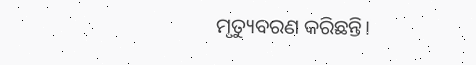ମୃତ୍ୟୁବରଣ କରିଛନ୍ତି।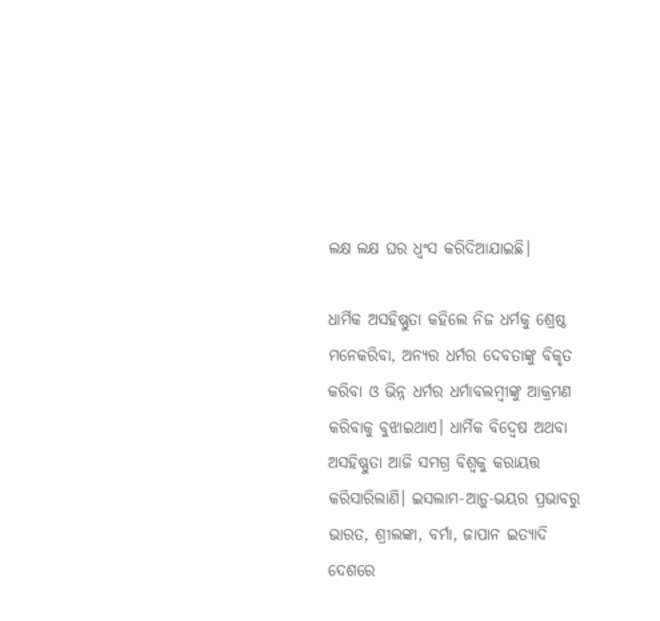ଲକ୍ଷ ଲକ୍ଷ ଘର ଧ୍ଵଂସ କରିଦିଆଯାଇଛି।

ଧାର୍ମିକ ଅସହିଷ୍ଣୁତା କହିଲେ ନିଜ ଧର୍ମକୁ ଶ୍ରେଷ୍ଠ ମନେକରିବା, ଅନ୍ୟର ଧର୍ମର ଦେବତାଙ୍କୁ ବିକୃତ କରିବା ଓ ଭିନ୍ନ ଧର୍ମର ଧର୍ମାବଲମ୍ବୀଙ୍କୁ ଆକ୍ରମଣ କରିବାକୁ ବୁଝାଇଥାଏ। ଧାର୍ମିକ ବିଦ୍ଵେଷ ଅଥବା ଅସହିଷ୍ଣୁତା ଆଜି ସମଗ୍ର ବିଶ୍ଵକୁ କରାୟତ୍ତ କରିସାରିଲାଣି। ଇସଲାମ-ଆଡ଼ୁ-ଭୟର ପ୍ରଭାବରୁ ଭାରତ, ଶ୍ରୀଲଙ୍କା, ବର୍ମା, ଜାପାନ ଇତ୍ୟାଦି ଦେଶରେ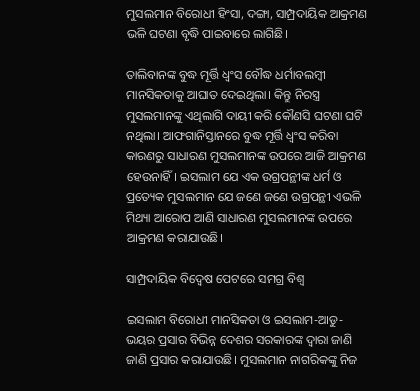ମୁସଲମାନ ବିରୋଧୀ ହିଂସା, ଦଙ୍ଗା, ସାମ୍ପ୍ରଦାୟିକ ଆକ୍ରମଣ ଭଳି ଘଟଣା ବୃଦ୍ଧି ପାଇବାରେ ଲାଗିଛି।

ତାଲିବାନଙ୍କ ବୁଦ୍ଧ ମୂର୍ତ୍ତି ଧ୍ଵଂସ ବୌଦ୍ଧ ଧର୍ମାବଲମ୍ବୀ ମାନସିକତାକୁ ଆଘାତ ଦେଇଥିଲା। କିନ୍ତୁ ନିରସ୍ତ୍ର ମୁସଲମାନଙ୍କୁ ଏଥିଲାଗି ଦାୟୀ କରି କୌଣସି ଘଟଣା ଘଟି ନଥିଲା। ଆଫଗାନିସ୍ତାନରେ ବୁଦ୍ଧ ମୂର୍ତ୍ତି ଧ୍ଵଂସ କରିବା କାରଣରୁ ସାଧାରଣ ମୁସଲମାନଙ୍କ ଉପରେ ଆଜି ଆକ୍ରମଣ ହେଉନାହିଁ। ଇସଲାମ ଯେ ଏକ ଉଗ୍ରପନ୍ଥୀଙ୍କ ଧର୍ମ ଓ ପ୍ରତ୍ୟେକ ମୁସଲମାନ ଯେ ଜଣେ ଜଣେ ଉଗ୍ରପନ୍ଥୀ ଏଭଳି ମିଥ୍ୟା ଆରୋପ ଆଣି ସାଧାରଣ ମୁସଲମାନଙ୍କ ଉପରେ ଆକ୍ରମଣ କରାଯାଉଛି।

ସାମ୍ପ୍ରଦାୟିକ ବିଦ୍ୱେଷ ପେଟରେ ସମଗ୍ର ବିଶ୍ଵ

ଇସଲାମ ବିରୋଧୀ ମାନସିକତା ଓ ଇସଲାମ-ଆଡୁ-ଭୟର ପ୍ରସାର ବିଭିନ୍ନ ଦେଶର ସରକାରଙ୍କ ଦ୍ଵାରା ଜାଣି ଜାଣି ପ୍ରସାର କରାଯାଉଛି। ମୁସଲମାନ ନାଗରିକଙ୍କୁ ନିଜ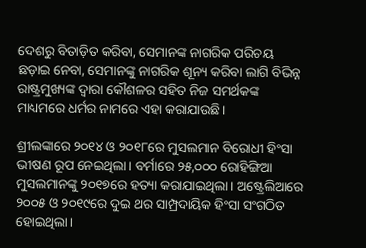ଦେଶରୁ ବିତାଡ଼ିତ କରିବା, ସେମାନଙ୍କ ନାଗରିକ ପରିଚୟ ଛଡ଼ାଇ ନେବା, ସେମାନଙ୍କୁ ନାଗରିକ ଶୂନ୍ୟ କରିବା ଲାଗି ବିଭିନ୍ନ ରାଷ୍ଟ୍ରମୁଖ୍ୟଙ୍କ ଦ୍ଵାରା କୌଶଳର ସହିତ ନିଜ ସମର୍ଥକଙ୍କ ମାଧ୍ୟମରେ ଧର୍ମର ନାମରେ ଏହା କରାଯାଉଛି।

ଶ୍ରୀଲଙ୍କାରେ ୨୦୧୪ ଓ ୨୦୧୮ରେ ମୁସଲମାନ ବିରୋଧୀ ହିଂସା ଭୀଷଣ ରୂପ ନେଇଥିଲା। ବର୍ମାରେ ୨୫,୦୦୦ ରୋହିଙ୍ଗିଆ ମୁସଲମାନଙ୍କୁ ୨୦୧୭ରେ ହତ୍ୟା କରାଯାଇଥିଲା। ଅଷ୍ଟ୍ରେଲିଆରେ ୨୦୦୫ ଓ ୨୦୧୯ରେ ଦୁଇ ଥର ସାମ୍ପ୍ରଦାୟିକ ହିଂସା ସଂଗଠିତ ହୋଇଥିଲା।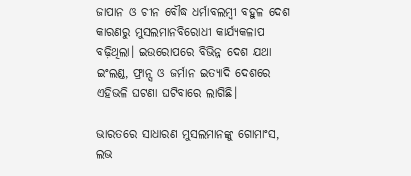ଜାପାନ ଓ ଚୀନ ବୌଦ୍ଧ ଧର୍ମାବଲମ୍ବୀ ବହୁଳ ଦେଶ କାରଣରୁ ମୁସଲମାନବିରୋଧୀ କାର୍ଯ୍ୟକଳାପ ବଢ଼ିଥିଲା। ଇଉରୋପରେ ବିଭିନ୍ନ ଦେଶ ଯଥା ଇଂଲଣ୍ଡ, ଫ୍ରାନ୍ସ ଓ ଜର୍ମାନ ଇତ୍ୟାଦି ଦେଶରେ ଏହିଭଳି ଘଟଣା ଘଟିବାରେ ଲାଗିଛି।

ଭାରତରେ ସାଧାରଣ ମୁସଲମାନଙ୍କୁ ଗୋମାଂସ, ଲଭ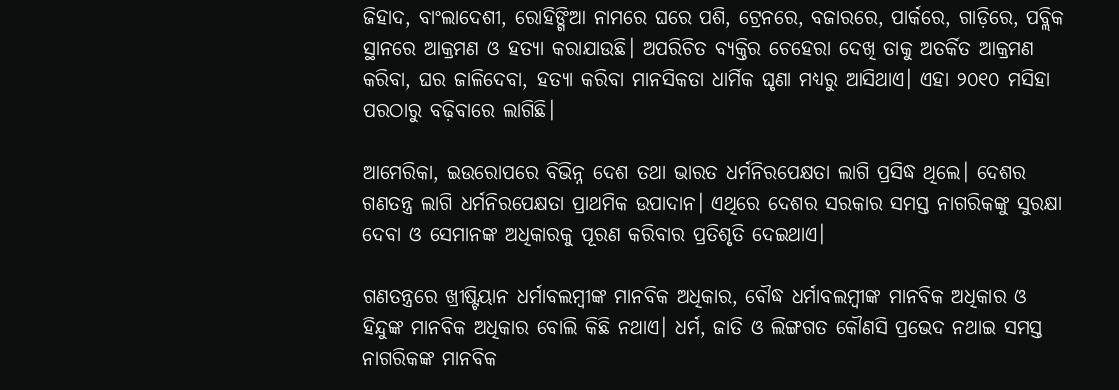ଜିହାଦ, ବାଂଲାଦେଶୀ, ରୋହିଙ୍ଗିଆ ନାମରେ ଘରେ ପଶି, ଟ୍ରେନରେ, ବଜାରରେ, ପାର୍କରେ, ଗାଡ଼ିରେ, ପବ୍ଲିକ ସ୍ଥାନରେ ଆକ୍ରମଣ ଓ ହତ୍ୟା କରାଯାଉଛି। ଅପରିଚିତ ବ୍ୟକ୍ତିର ଚେହେରା ଦେଖି ତାକୁ ଅତର୍କିତ ଆକ୍ରମଣ କରିବା, ଘର ଜାଳିଦେବା, ହତ୍ୟା କରିବା ମାନସିକତା ଧାର୍ମିକ ଘୃଣା ମଧ୍ୟରୁ ଆସିଥାଏ। ଏହା ୨୦୧୦ ମସିହା ପରଠାରୁ ବଢ଼ିବାରେ ଲାଗିଛି।

ଆମେରିକା, ଇଉରୋପରେ ବିଭିନ୍ନ ଦେଶ ତଥା ଭାରତ ଧର୍ମନିରପେକ୍ଷତା ଲାଗି ପ୍ରସିଦ୍ଧ ଥିଲେ। ଦେଶର ଗଣତନ୍ତ୍ର ଲାଗି ଧର୍ମନିରପେକ୍ଷତା ପ୍ରାଥମିକ ଉପାଦାନ। ଏଥିରେ ଦେଶର ସରକାର ସମସ୍ତ ନାଗରିକଙ୍କୁ ସୁରକ୍ଷା ଦେବା ଓ ସେମାନଙ୍କ ଅଧିକାରକୁ ପୂରଣ କରିବାର ପ୍ରତିଶୃତି ଦେଇଥାଏ।

ଗଣତନ୍ତ୍ରରେ ଖ୍ରୀଷ୍ଟିୟାନ ଧର୍ମାବଲମ୍ବୀଙ୍କ ମାନବିକ ଅଧିକାର, ବୌଦ୍ଧ ଧର୍ମାବଲମ୍ବୀଙ୍କ ମାନବିକ ଅଧିକାର ଓ ହିନ୍ଦୁଙ୍କ ମାନବିକ ଅଧିକାର ବୋଲି କିଛି ନଥାଏ। ଧର୍ମ, ଜାତି ଓ ଲିଙ୍ଗଗତ କୌଣସି ପ୍ରଭେଦ ନଥାଇ ସମସ୍ତ ନାଗରିକଙ୍କ ମାନବିକ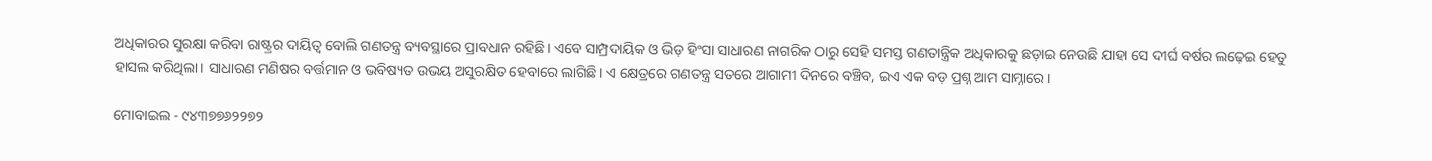ଅଧିକାରର ସୁରକ୍ଷା କରିବା ରାଷ୍ଟ୍ରର ଦାୟିତ୍ଵ ବୋଲି ଗଣତନ୍ତ୍ର ବ୍ୟବସ୍ଥାରେ ପ୍ରାବଧାନ ରହିଛି। ଏବେ ସାମ୍ପ୍ରଦାୟିକ ଓ ଭିଡ଼ ହିଂସା ସାଧାରଣ ନାଗରିକ ଠାରୁ ସେହି ସମସ୍ତ ଗଣତାନ୍ତ୍ରିକ ଅଧିକାରକୁ ଛଡ଼ାଇ ନେଉଛି ଯାହା ସେ ଦୀର୍ଘ ବର୍ଷର ଲଢ଼େଇ ହେତୁ ହାସଲ କରିଥିଲା। ସାଧାରଣ ମଣିଷର ବର୍ତ୍ତମାନ ଓ ଭବିଷ୍ୟତ ଉଭୟ ଅସୁରକ୍ଷିତ ହେବାରେ ଲାଗିଛି। ଏ କ୍ଷେତ୍ରରେ ଗଣତନ୍ତ୍ର ସତରେ ଆଗାମୀ ଦିନରେ ବଞ୍ଚିବ, ଇଏ ଏକ ବଡ଼ ପ୍ରଶ୍ନ ଆମ ସାମ୍ନାରେ।

ମୋବାଇଲ - ୯୪୩୭୭୬୨୨୭୨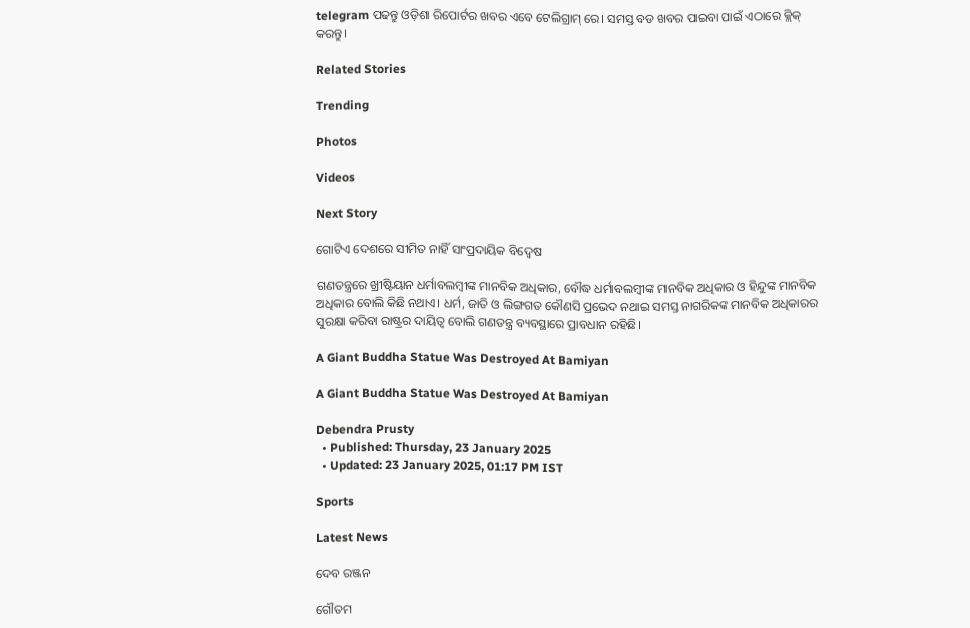telegram ପଢନ୍ତୁ ଓଡ଼ିଶା ରିପୋର୍ଟର ଖବର ଏବେ ଟେଲିଗ୍ରାମ୍ ରେ। ସମସ୍ତ ବଡ ଖବର ପାଇବା ପାଇଁ ଏଠାରେ କ୍ଲିକ୍ କରନ୍ତୁ।

Related Stories

Trending

Photos

Videos

Next Story

ଗୋଟିଏ ଦେଶରେ ସୀମିତ ନାହିଁ ସାଂପ୍ରଦାୟିକ ବିଦ୍ୱେଷ

ଗଣତନ୍ତ୍ରରେ ଖ୍ରୀଷ୍ଟିୟାନ ଧର୍ମାବଲମ୍ବୀଙ୍କ ମାନବିକ ଅଧିକାର, ବୌଦ୍ଧ ଧର୍ମାବଲମ୍ବୀଙ୍କ ମାନବିକ ଅଧିକାର ଓ ହିନ୍ଦୁଙ୍କ ମାନବିକ ଅଧିକାର ବୋଲି କିଛି ନଥାଏ। ଧର୍ମ, ଜାତି ଓ ଲିଙ୍ଗଗତ କୌଣସି ପ୍ରଭେଦ ନଥାଇ ସମସ୍ତ ନାଗରିକଙ୍କ ମାନବିକ ଅଧିକାରର ସୁରକ୍ଷା କରିବା ରାଷ୍ଟ୍ରର ଦାୟିତ୍ଵ ବୋଲି ଗଣତନ୍ତ୍ର ବ୍ୟବସ୍ଥାରେ ପ୍ରାବଧାନ ରହିଛି।

A Giant Buddha Statue Was Destroyed At Bamiyan

A Giant Buddha Statue Was Destroyed At Bamiyan

Debendra Prusty
  • Published: Thursday, 23 January 2025
  • Updated: 23 January 2025, 01:17 PM IST

Sports

Latest News

ଦେବ ରଞ୍ଜନ

ଗୌତମ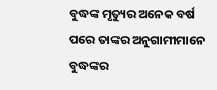ବୁଦ୍ଧଙ୍କ ମୃତ୍ୟୁର ଅନେକ ବର୍ଷ ପରେ ତାଙ୍କର ଅନୁଗାମୀମାନେ ବୁଦ୍ଧଙ୍କର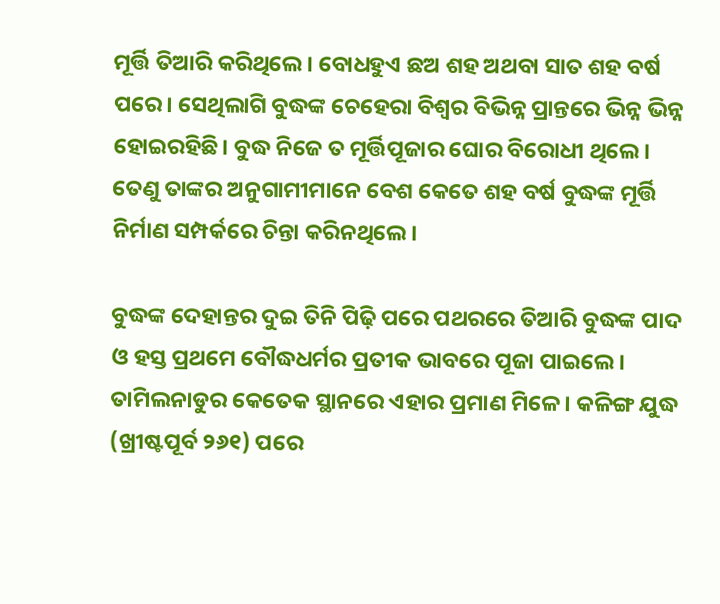ମୂର୍ତ୍ତି ତିଆରି କରିଥିଲେ। ବୋଧହୁଏ ଛଅ ଶହ ଅଥବା ସାତ ଶହ ବର୍ଷ ପରେ। ସେଥିଲାଗି ବୁଦ୍ଧଙ୍କ ଚେହେରା ବିଶ୍ଵର ବିଭିନ୍ନ ପ୍ରାନ୍ତରେ ଭିନ୍ନ ଭିନ୍ନ ହୋଇରହିଛି। ବୁଦ୍ଧ ନିଜେ ତ ମୂର୍ତ୍ତିପୂଜାର ଘୋର ବିରୋଧୀ ଥିଲେ। ତେଣୁ ତାଙ୍କର ଅନୁଗାମୀମାନେ ବେଶ କେତେ ଶହ ବର୍ଷ ବୁଦ୍ଧଙ୍କ ମୂର୍ତ୍ତି ନିର୍ମାଣ ସମ୍ପର୍କରେ ଚିନ୍ତା କରିନଥିଲେ।

ବୁଦ୍ଧଙ୍କ ଦେହାନ୍ତର ଦୁଇ ତିନି ପିଢ଼ି ପରେ ପଥରରେ ତିଆରି ବୁଦ୍ଧଙ୍କ ପାଦ ଓ ହସ୍ତ ପ୍ରଥମେ ବୌଦ୍ଧଧର୍ମର ପ୍ରତୀକ ଭାବରେ ପୂଜା ପାଇଲେ। ତାମିଲନାଡୁର କେତେକ ସ୍ଥାନରେ ଏହାର ପ୍ରମାଣ ମିଳେ। କଳିଙ୍ଗ ଯୁଦ୍ଧ (ଖ୍ରୀଷ୍ଟପୂର୍ବ ୨୬୧) ପରେ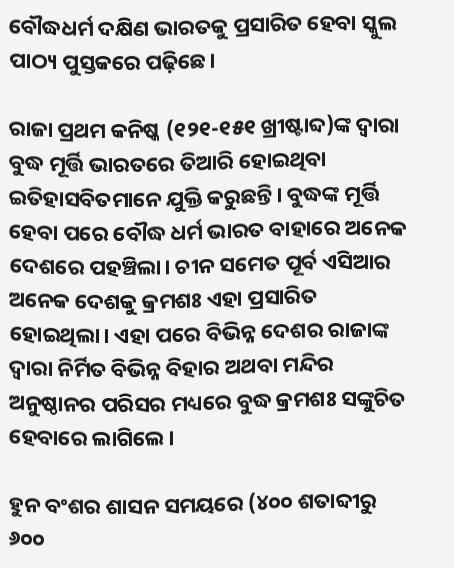ବୌଦ୍ଧଧର୍ମ ଦକ୍ଷିଣ ଭାରତକୁ ପ୍ରସାରିତ ହେବା ସ୍କୁଲ ପାଠ୍ୟ ପୁସ୍ତକରେ ପଢ଼ିଛେ।

ରାଜା ପ୍ରଥମ କନିଷ୍କ (୧୨୧-୧୫୧ ଖ୍ରୀଷ୍ଟାବ୍ଦ)ଙ୍କ ଦ୍ଵାରା ବୁଦ୍ଧ ମୂର୍ତ୍ତି ଭାରତରେ ତିଆରି ହୋଇଥିବା ଇତିହାସବିତମାନେ ଯୁକ୍ତି କରୁଛନ୍ତି। ବୁଦ୍ଧଙ୍କ ମୂର୍ତ୍ତି ହେବା ପରେ ବୌଦ୍ଧ ଧର୍ମ ଭାରତ ବାହାରେ ଅନେକ ଦେଶରେ ପହଞ୍ଚିଲା। ଚୀନ ସମେତ ପୂର୍ବ ଏସିଆର ଅନେକ ଦେଶକୁ କ୍ରମଶଃ ଏହା ପ୍ରସାରିତ ହୋଇଥିଲା। ଏହା ପରେ ବିଭିନ୍ନ ଦେଶର ରାଜାଙ୍କ ଦ୍ଵାରା ନିର୍ମିତ ବିଭିନ୍ନ ବିହାର ଅଥବା ମନ୍ଦିର ଅନୁଷ୍ଠାନର ପରିସର ମଧ୍ୟରେ ବୁଦ୍ଧ କ୍ରମଶଃ ସଙ୍କୁଚିତ ହେବାରେ ଲାଗିଲେ।

ହୁନ ବଂଶର ଶାସନ ସମୟରେ (୪୦୦ ଶତାବ୍ଦୀରୁ ୬୦୦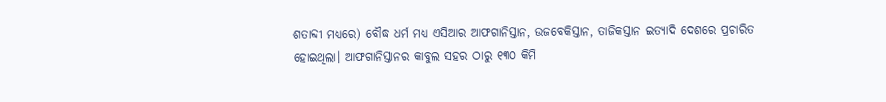ଶତାବ୍ଦୀ ମଧ୍ୟରେ) ବୌଦ୍ଧ ଧର୍ମ ମଧ୍ୟ ଏସିଆର ଆଫଗାନିସ୍ତାନ, ଉଜବେକିସ୍ତାନ, ତାଜିକସ୍ତାନ ଇତ୍ୟାଦି ଦେଶରେ ପ୍ରଚାରିତ ହୋଇଥିଲା। ଆଫଗାନିସ୍ତାନର କାବୁଲ ସହର ଠାରୁ ୧୩୦ କିମି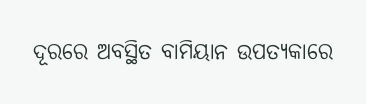ଦୂରରେ ଅବସ୍ଥିତ ବାମିୟାନ ଉପତ୍ୟକାରେ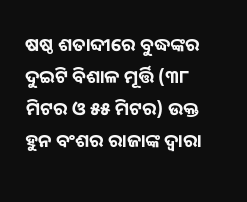ଷଷ୍ଠ ଶତାବ୍ଦୀରେ ବୁଦ୍ଧଙ୍କର ଦୁଇଟି ବିଶାଳ ମୂର୍ତ୍ତି (୩୮ ମିଟର ଓ ୫୫ ମିଟର) ଉକ୍ତ ହୁନ ବଂଶର ରାଜାଙ୍କ ଦ୍ଵାରା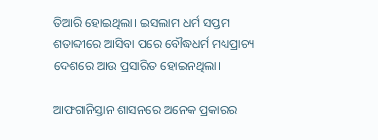ତିଆରି ହୋଇଥିଲା। ଇସଲାମ ଧର୍ମ ସପ୍ତମ ଶତାବ୍ଦୀରେ ଆସିବା ପରେ ବୌଦ୍ଧଧର୍ମ ମଧ୍ୟପ୍ରାଚ୍ୟ ଦେଶରେ ଆଉ ପ୍ରସାରିତ ହୋଇନଥିଲା।

ଆଫଗାନିସ୍ତାନ ଶାସନରେ ଅନେକ ପ୍ରକାରର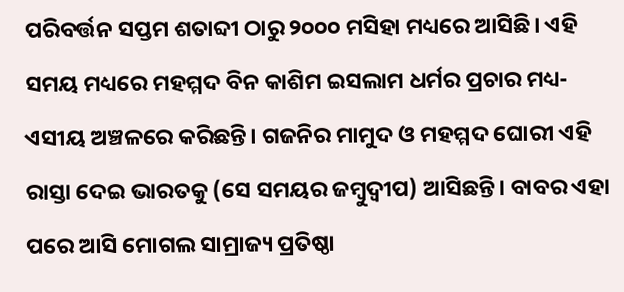ପରିବର୍ତ୍ତନ ସପ୍ତମ ଶତାବ୍ଦୀ ଠାରୁ ୨୦୦୦ ମସିହା ମଧ୍ୟରେ ଆସିଛି। ଏହି ସମୟ ମଧ୍ୟରେ ମହମ୍ମଦ ବିନ କାଶିମ ଇସଲାମ ଧର୍ମର ପ୍ରଚାର ମଧ୍ୟ-ଏସୀୟ ଅଞ୍ଚଳରେ କରିଛନ୍ତି। ଗଜନିର ମାମୁଦ ଓ ମହମ୍ମଦ ଘୋରୀ ଏହି ରାସ୍ତା ଦେଇ ଭାରତକୁ (ସେ ସମୟର ଜମ୍ବୁଦ୍ଵୀପ) ଆସିଛନ୍ତି। ବାବର ଏହା ପରେ ଆସି ମୋଗଲ ସାମ୍ରାଜ୍ୟ ପ୍ରତିଷ୍ଠା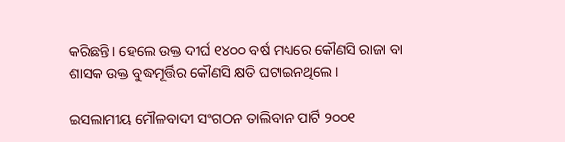କରିଛନ୍ତି। ହେଲେ ଉକ୍ତ ଦୀର୍ଘ ୧୪୦୦ ବର୍ଷ ମଧ୍ୟରେ କୌଣସି ରାଜା ବା ଶାସକ ଉକ୍ତ ବୁଦ୍ଧମୂର୍ତ୍ତିର କୌଣସି କ୍ଷତି ଘଟାଇନଥିଲେ।

ଇସଲାମୀୟ ମୌଳବାଦୀ ସଂଗଠନ ତାଲିବାନ ପାର୍ଟି ୨୦୦୧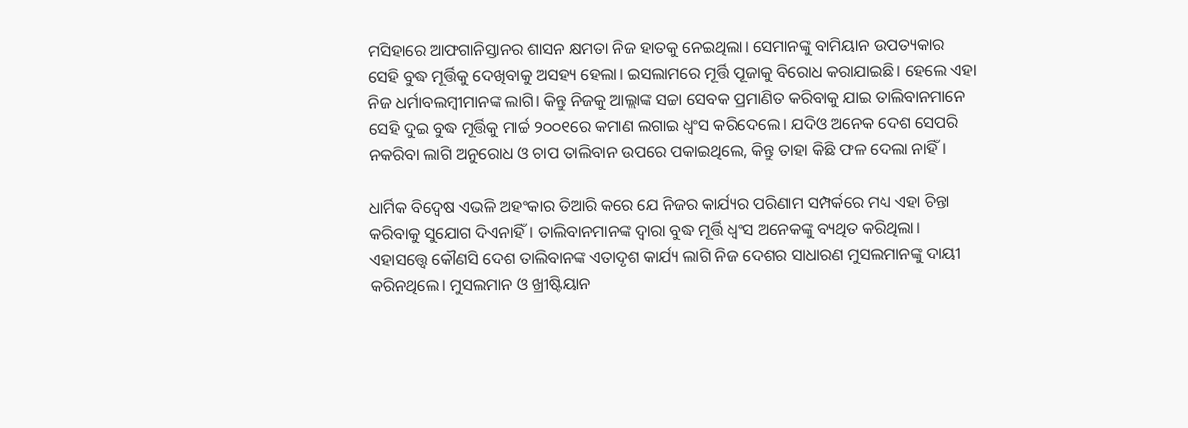ମସିହାରେ ଆଫଗାନିସ୍ତାନର ଶାସନ କ୍ଷମତା ନିଜ ହାତକୁ ନେଇଥିଲା। ସେମାନଙ୍କୁ ବାମିୟାନ ଉପତ୍ୟକାର ସେହି ବୁଦ୍ଧ ମୂର୍ତ୍ତିକୁ ଦେଖିବାକୁ ଅସହ୍ୟ ହେଲା। ଇସଲାମରେ ମୂର୍ତ୍ତି ପୂଜାକୁ ବିରୋଧ କରାଯାଇଛି। ହେଲେ ଏହା ନିଜ ଧର୍ମାବଲମ୍ବୀମାନଙ୍କ ଲାଗି। କିନ୍ତୁ ନିଜକୁ ଆଲ୍ଲାଙ୍କ ସଚ୍ଚା ସେବକ ପ୍ରମାଣିତ କରିବାକୁ ଯାଇ ତାଲିବାନମାନେ ସେହି ଦୁଇ ବୁଦ୍ଧ ମୂର୍ତ୍ତିକୁ ମାର୍ଚ୍ଚ ୨୦୦୧ରେ କମାଣ ଲଗାଇ ଧ୍ଵଂସ କରିଦେଲେ। ଯଦିଓ ଅନେକ ଦେଶ ସେପରି ନକରିବା ଲାଗି ଅନୁରୋଧ ଓ ଚାପ ତାଲିବାନ ଉପରେ ପକାଇଥିଲେ, କିନ୍ତୁ ତାହା କିଛି ଫଳ ଦେଲା ନାହିଁ।

ଧାର୍ମିକ ବିଦ୍ଵେଷ ଏଭଳି ଅହଂକାର ତିଆରି କରେ ଯେ ନିଜର କାର୍ଯ୍ୟର ପରିଣାମ ସମ୍ପର୍କରେ ମଧ୍ୟ ଏହା ଚିନ୍ତା କରିବାକୁ ସୁଯୋଗ ଦିଏନାହିଁ। ତାଲିବାନମାନଙ୍କ ଦ୍ଵାରା ବୁଦ୍ଧ ମୂର୍ତ୍ତି ଧ୍ଵଂସ ଅନେକଙ୍କୁ ବ୍ୟଥିତ କରିଥିଲା। ଏହାସତ୍ତ୍ୱେ କୌଣସି ଦେଶ ତାଲିବାନଙ୍କ ଏତାଦୃଶ କାର୍ଯ୍ୟ ଲାଗି ନିଜ ଦେଶର ସାଧାରଣ ମୁସଲମାନଙ୍କୁ ଦାୟୀ କରିନଥିଲେ। ମୁସଲମାନ ଓ ଖ୍ରୀଷ୍ଟିୟାନ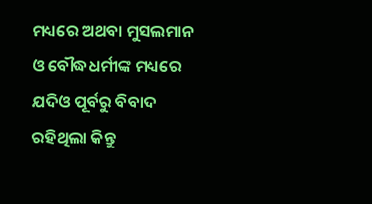ମଧ୍ୟରେ ଅଥବା ମୁସଲମାନ ଓ ବୌଦ୍ଧଧର୍ମୀଙ୍କ ମଧ୍ୟରେ ଯଦିଓ ପୂର୍ବରୁ ବିବାଦ ରହିଥିଲା କିନ୍ତୁ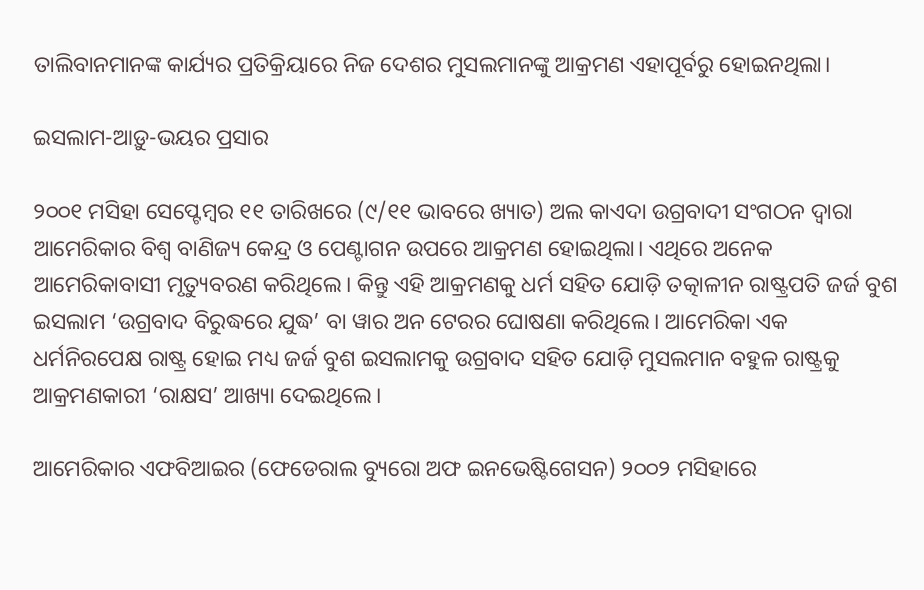ତାଲିବାନମାନଙ୍କ କାର୍ଯ୍ୟର ପ୍ରତିକ୍ରିୟାରେ ନିଜ ଦେଶର ମୁସଲମାନଙ୍କୁ ଆକ୍ରମଣ ଏହାପୂର୍ବରୁ ହୋଇନଥିଲା।

ଇସଲାମ-ଆଡ଼ୁ-ଭୟର ପ୍ରସାର

୨୦୦୧ ମସିହା ସେପ୍ଟେମ୍ବର ୧୧ ତାରିଖରେ (୯/୧୧ ଭାବରେ ଖ୍ୟାତ) ଅଲ କାଏଦା ଉଗ୍ରବାଦୀ ସଂଗଠନ ଦ୍ଵାରା ଆମେରିକାର ବିଶ୍ଵ ବାଣିଜ୍ୟ କେନ୍ଦ୍ର ଓ ପେଣ୍ଟାଗନ ଉପରେ ଆକ୍ରମଣ ହୋଇଥିଲା। ଏଥିରେ ଅନେକ ଆମେରିକାବାସୀ ମୃତ୍ୟୁବରଣ କରିଥିଲେ। କିନ୍ତୁ ଏହି ଆକ୍ରମଣକୁ ଧର୍ମ ସହିତ ଯୋଡ଼ି ତତ୍କାଳୀନ ରାଷ୍ଟ୍ରପତି ଜର୍ଜ ବୁଶ ଇସଲାମ ‘ଉଗ୍ରବାଦ ବିରୁଦ୍ଧରେ ଯୁଦ୍ଧ’ ବା ୱାର ଅନ ଟେରର ଘୋଷଣା କରିଥିଲେ। ଆମେରିକା ଏକ ଧର୍ମନିରପେକ୍ଷ ରାଷ୍ଟ୍ର ହୋଇ ମଧ୍ୟ ଜର୍ଜ ବୁଶ ଇସଲାମକୁ ଉଗ୍ରବାଦ ସହିତ ଯୋଡ଼ି ମୁସଲମାନ ବହୁଳ ରାଷ୍ଟ୍ରକୁ ଆକ୍ରମଣକାରୀ ‘ରାକ୍ଷସ’ ଆଖ୍ୟା ଦେଇଥିଲେ।

ଆମେରିକାର ଏଫବିଆଇର (ଫେଡେରାଲ ବ୍ୟୁରୋ ଅଫ ଇନଭେଷ୍ଟିଗେସନ) ୨୦୦୨ ମସିହାରେ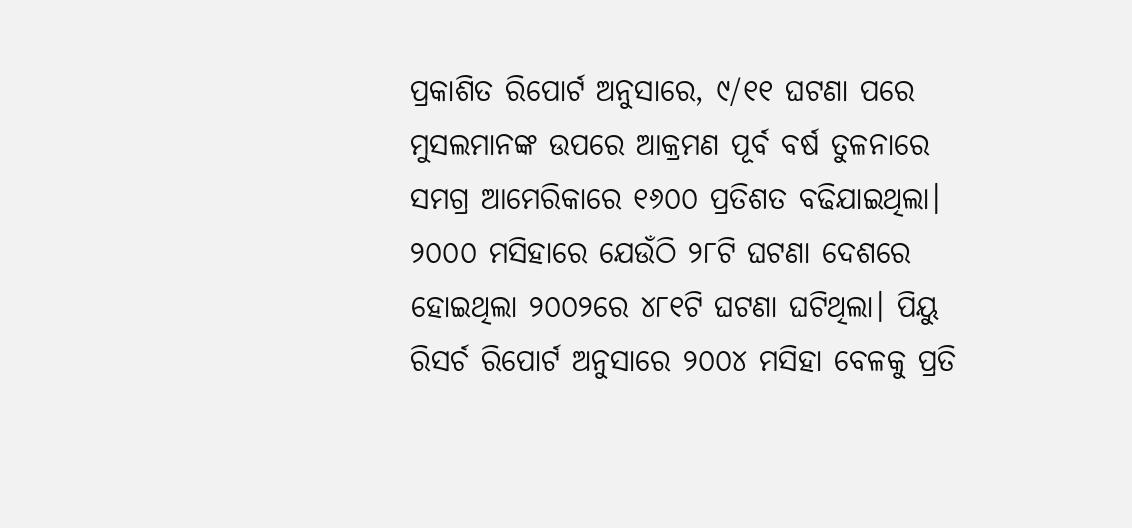ପ୍ରକାଶିତ ରିପୋର୍ଟ ଅନୁସାରେ, ୯/୧୧ ଘଟଣା ପରେ ମୁସଲମାନଙ୍କ ଉପରେ ଆକ୍ରମଣ ପୂର୍ବ ବର୍ଷ ତୁଳନାରେ ସମଗ୍ର ଆମେରିକାରେ ୧୬୦୦ ପ୍ରତିଶତ ବଢିଯାଇଥିଲା। ୨୦୦୦ ମସିହାରେ ଯେଉଁଠି ୨୮ଟି ଘଟଣା ଦେଶରେ ହୋଇଥିଲା ୨୦୦୨ରେ ୪୮୧ଟି ଘଟଣା ଘଟିଥିଲା। ପିୟୁ ରିସର୍ଚ ରିପୋର୍ଟ ଅନୁସାରେ ୨୦୦୪ ମସିହା ବେଳକୁ ପ୍ରତି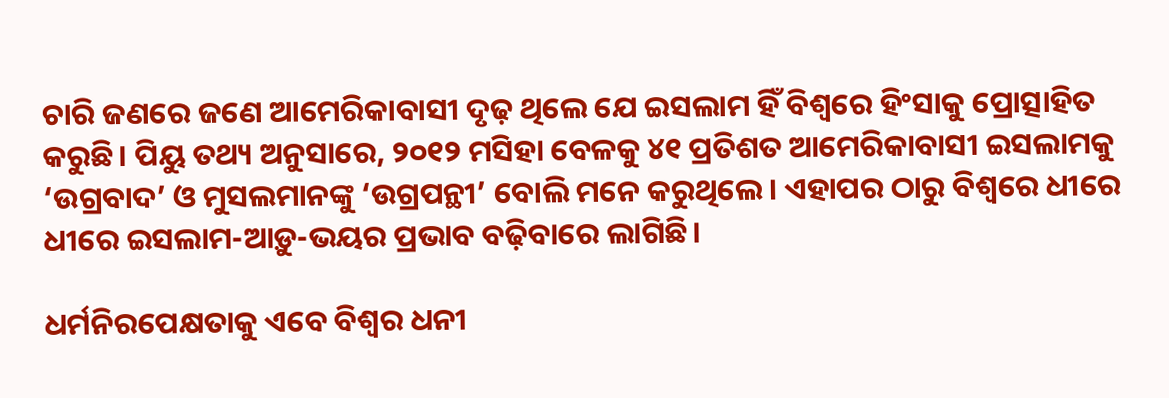ଚାରି ଜଣରେ ଜଣେ ଆମେରିକାବାସୀ ଦୃଢ଼ ଥିଲେ ଯେ ଇସଲାମ ହିଁ ବିଶ୍ଵରେ ହିଂସାକୁ ପ୍ରୋତ୍ସାହିତ କରୁଛି। ପିୟୁ ତଥ୍ୟ ଅନୁସାରେ, ୨୦୧୨ ମସିହା ବେଳକୁ ୪୧ ପ୍ରତିଶତ ଆମେରିକାବାସୀ ଇସଲାମକୁ ‘ଉଗ୍ରବାଦ’ ଓ ମୁସଲମାନଙ୍କୁ ‘ଉଗ୍ରପନ୍ଥୀ’ ବୋଲି ମନେ କରୁଥିଲେ। ଏହାପର ଠାରୁ ବିଶ୍ୱରେ ଧୀରେ ଧୀରେ ଇସଲାମ-ଆଡ଼ୁ-ଭୟର ପ୍ରଭାବ ବଢ଼ିବାରେ ଲାଗିଛି।

ଧର୍ମନିରପେକ୍ଷତାକୁ ଏବେ ବିଶ୍ଵର ଧନୀ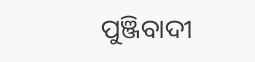ପୁଞ୍ଜିବାଦୀ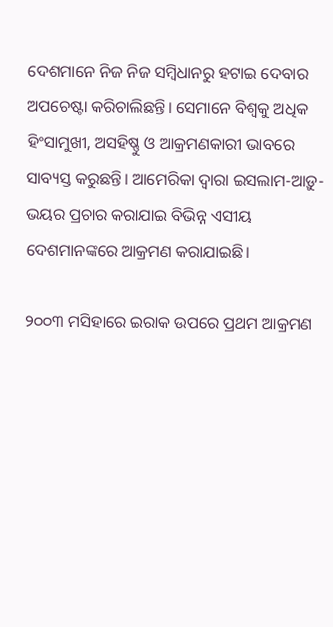ଦେଶମାନେ ନିଜ ନିଜ ସମ୍ବିଧାନରୁ ହଟାଇ ଦେବାର ଅପଚେଷ୍ଟା କରିଚାଲିଛନ୍ତି। ସେମାନେ ବିଶ୍ଵକୁ ଅଧିକ ହିଂସାମୁଖୀ, ଅସହିଷ୍ଣୁ ଓ ଆକ୍ରମଣକାରୀ ଭାବରେ ସାବ୍ୟସ୍ତ କରୁଛନ୍ତି। ଆମେରିକା ଦ୍ଵାରା ଇସଲାମ-ଆଡ଼ୁ-ଭୟର ପ୍ରଚାର କରାଯାଇ ବିଭିନ୍ନ ଏସୀୟ ଦେଶମାନଙ୍କରେ ଆକ୍ରମଣ କରାଯାଇଛି।

୨୦୦୩ ମସିହାରେ ଇରାକ ଉପରେ ପ୍ରଥମ ଆକ୍ରମଣ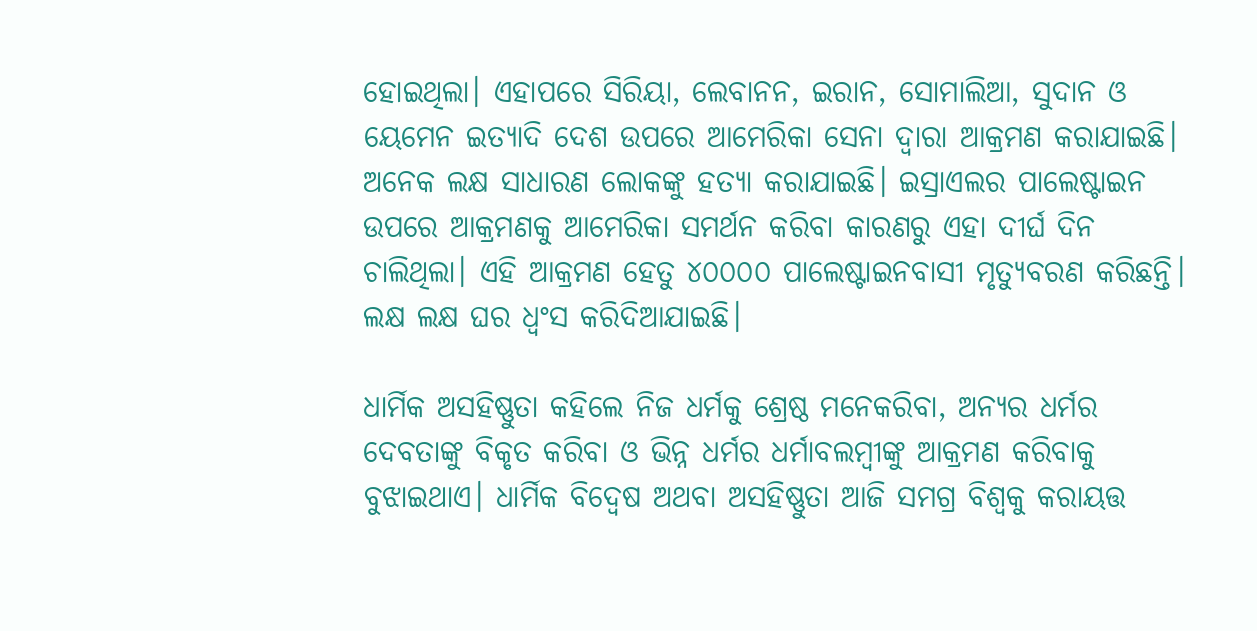ହୋଇଥିଲା। ଏହାପରେ ସିରିୟା, ଲେବାନନ, ଇରାନ, ସୋମାଲିଆ, ସୁଦାନ ଓ ୟେମେନ ଇତ୍ୟାଦି ଦେଶ ଉପରେ ଆମେରିକା ସେନା ଦ୍ଵାରା ଆକ୍ରମଣ କରାଯାଇଛି। ଅନେକ ଲକ୍ଷ ସାଧାରଣ ଲୋକଙ୍କୁ ହତ୍ୟା କରାଯାଇଛି। ଇସ୍ରାଏଲର ପାଲେଷ୍ଟାଇନ ଉପରେ ଆକ୍ରମଣକୁ ଆମେରିକା ସମର୍ଥନ କରିବା କାରଣରୁ ଏହା ଦୀର୍ଘ ଦିନ ଚାଲିଥିଲା। ଏହି ଆକ୍ରମଣ ହେତୁ ୪୦୦୦୦ ପାଲେଷ୍ଟାଇନବାସୀ ମୃତ୍ୟୁବରଣ କରିଛନ୍ତି। ଲକ୍ଷ ଲକ୍ଷ ଘର ଧ୍ଵଂସ କରିଦିଆଯାଇଛି।

ଧାର୍ମିକ ଅସହିଷ୍ଣୁତା କହିଲେ ନିଜ ଧର୍ମକୁ ଶ୍ରେଷ୍ଠ ମନେକରିବା, ଅନ୍ୟର ଧର୍ମର ଦେବତାଙ୍କୁ ବିକୃତ କରିବା ଓ ଭିନ୍ନ ଧର୍ମର ଧର୍ମାବଲମ୍ବୀଙ୍କୁ ଆକ୍ରମଣ କରିବାକୁ ବୁଝାଇଥାଏ। ଧାର୍ମିକ ବିଦ୍ଵେଷ ଅଥବା ଅସହିଷ୍ଣୁତା ଆଜି ସମଗ୍ର ବିଶ୍ଵକୁ କରାୟତ୍ତ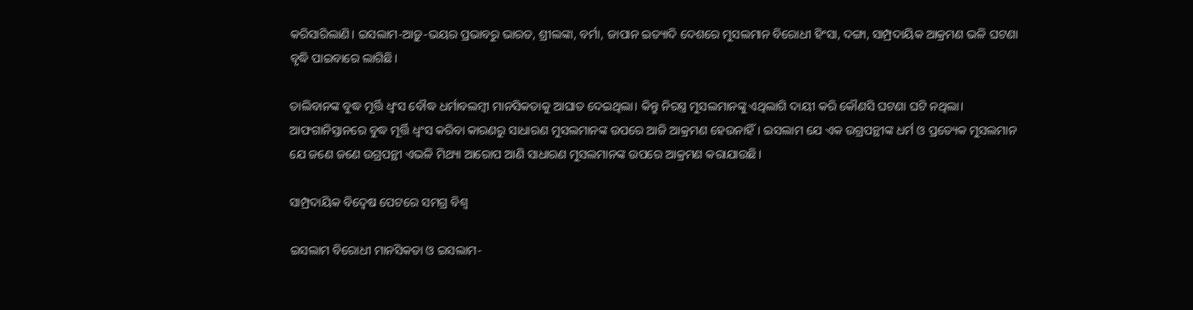କରିସାରିଲାଣି। ଇସଲାମ-ଆଡ଼ୁ-ଭୟର ପ୍ରଭାବରୁ ଭାରତ, ଶ୍ରୀଲଙ୍କା, ବର୍ମା, ଜାପାନ ଇତ୍ୟାଦି ଦେଶରେ ମୁସଲମାନ ବିରୋଧୀ ହିଂସା, ଦଙ୍ଗା, ସାମ୍ପ୍ରଦାୟିକ ଆକ୍ରମଣ ଭଳି ଘଟଣା ବୃଦ୍ଧି ପାଇବାରେ ଲାଗିଛି।

ତାଲିବାନଙ୍କ ବୁଦ୍ଧ ମୂର୍ତ୍ତି ଧ୍ଵଂସ ବୌଦ୍ଧ ଧର୍ମାବଲମ୍ବୀ ମାନସିକତାକୁ ଆଘାତ ଦେଇଥିଲା। କିନ୍ତୁ ନିରସ୍ତ୍ର ମୁସଲମାନଙ୍କୁ ଏଥିଲାଗି ଦାୟୀ କରି କୌଣସି ଘଟଣା ଘଟି ନଥିଲା। ଆଫଗାନିସ୍ତାନରେ ବୁଦ୍ଧ ମୂର୍ତ୍ତି ଧ୍ଵଂସ କରିବା କାରଣରୁ ସାଧାରଣ ମୁସଲମାନଙ୍କ ଉପରେ ଆଜି ଆକ୍ରମଣ ହେଉନାହିଁ। ଇସଲାମ ଯେ ଏକ ଉଗ୍ରପନ୍ଥୀଙ୍କ ଧର୍ମ ଓ ପ୍ରତ୍ୟେକ ମୁସଲମାନ ଯେ ଜଣେ ଜଣେ ଉଗ୍ରପନ୍ଥୀ ଏଭଳି ମିଥ୍ୟା ଆରୋପ ଆଣି ସାଧାରଣ ମୁସଲମାନଙ୍କ ଉପରେ ଆକ୍ରମଣ କରାଯାଉଛି।

ସାମ୍ପ୍ରଦାୟିକ ବିଦ୍ୱେଷ ପେଟରେ ସମଗ୍ର ବିଶ୍ଵ

ଇସଲାମ ବିରୋଧୀ ମାନସିକତା ଓ ଇସଲାମ-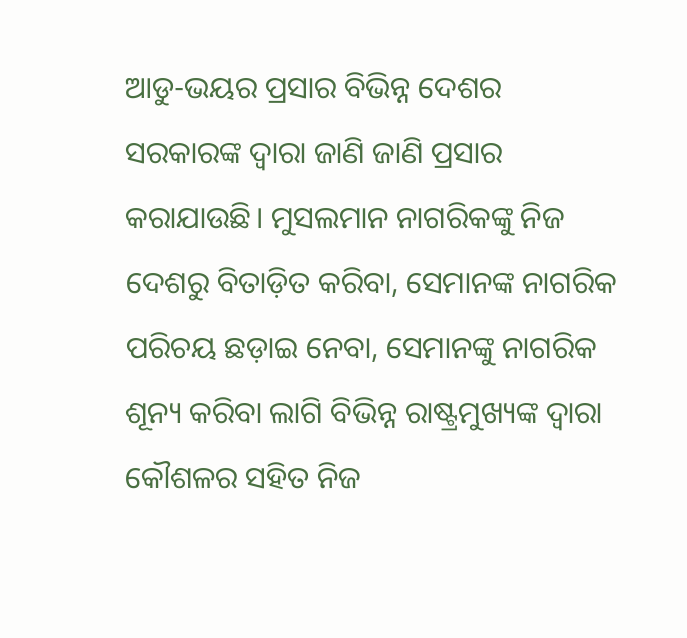ଆଡୁ-ଭୟର ପ୍ରସାର ବିଭିନ୍ନ ଦେଶର ସରକାରଙ୍କ ଦ୍ଵାରା ଜାଣି ଜାଣି ପ୍ରସାର କରାଯାଉଛି। ମୁସଲମାନ ନାଗରିକଙ୍କୁ ନିଜ ଦେଶରୁ ବିତାଡ଼ିତ କରିବା, ସେମାନଙ୍କ ନାଗରିକ ପରିଚୟ ଛଡ଼ାଇ ନେବା, ସେମାନଙ୍କୁ ନାଗରିକ ଶୂନ୍ୟ କରିବା ଲାଗି ବିଭିନ୍ନ ରାଷ୍ଟ୍ରମୁଖ୍ୟଙ୍କ ଦ୍ଵାରା କୌଶଳର ସହିତ ନିଜ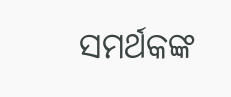ସମର୍ଥକଙ୍କ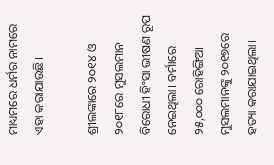ମାଧ୍ୟମରେ ଧର୍ମର ନାମରେ ଏହା କରାଯାଉଛି।

ଶ୍ରୀଲଙ୍କାରେ ୨୦୧୪ ଓ ୨୦୧୮ରେ ମୁସଲମାନ ବିରୋଧୀ ହିଂସା ଭୀଷଣ ରୂପ ନେଇଥିଲା। ବର୍ମାରେ ୨୫,୦୦୦ ରୋହିଙ୍ଗିଆ ମୁସଲମାନଙ୍କୁ ୨୦୧୭ରେ ହତ୍ୟା କରାଯାଇଥିଲା।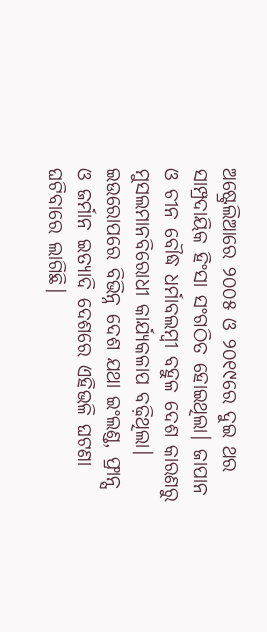ଅଷ୍ଟ୍ରେଲିଆରେ ୨୦୦୫ ଓ ୨୦୧୯ରେ ଦୁଇ ଥର ସାମ୍ପ୍ରଦାୟିକ ହିଂସା ସଂଗଠିତ ହୋଇଥିଲା। ଜାପାନ ଓ ଚୀନ ବୌଦ୍ଧ ଧର୍ମାବଲମ୍ବୀ ବହୁଳ ଦେଶ କାରଣରୁ ମୁସଲମାନବିରୋଧୀ କାର୍ଯ୍ୟକଳାପ ବଢ଼ିଥିଲା। ଇଉରୋପରେ ବିଭିନ୍ନ ଦେଶ ଯଥା ଇଂଲଣ୍ଡ, ଫ୍ରାନ୍ସ ଓ ଜର୍ମାନ ଇତ୍ୟାଦି ଦେଶରେ ଏହିଭଳି ଘଟଣା ଘଟିବାରେ ଲାଗିଛି।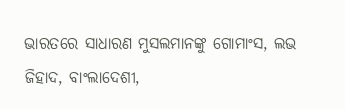ଭାରତରେ ସାଧାରଣ ମୁସଲମାନଙ୍କୁ ଗୋମାଂସ, ଲଭ ଜିହାଦ, ବାଂଲାଦେଶୀ,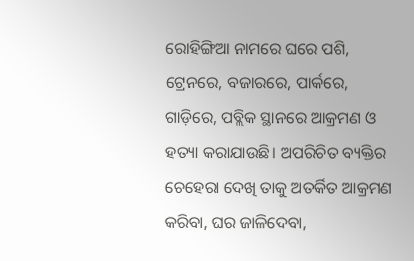ରୋହିଙ୍ଗିଆ ନାମରେ ଘରେ ପଶି, ଟ୍ରେନରେ, ବଜାରରେ, ପାର୍କରେ, ଗାଡ଼ିରେ, ପବ୍ଲିକ ସ୍ଥାନରେ ଆକ୍ରମଣ ଓ ହତ୍ୟା କରାଯାଉଛି। ଅପରିଚିତ ବ୍ୟକ୍ତିର ଚେହେରା ଦେଖି ତାକୁ ଅତର୍କିତ ଆକ୍ରମଣ କରିବା, ଘର ଜାଳିଦେବା,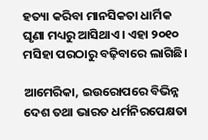ହତ୍ୟା କରିବା ମାନସିକତା ଧାର୍ମିକ ଘୃଣା ମଧ୍ୟରୁ ଆସିଥାଏ। ଏହା ୨୦୧୦ ମସିହା ପରଠାରୁ ବଢ଼ିବାରେ ଲାଗିଛି।

ଆମେରିକା, ଇଉରୋପରେ ବିଭିନ୍ନ ଦେଶ ତଥା ଭାରତ ଧର୍ମନିରପେକ୍ଷତା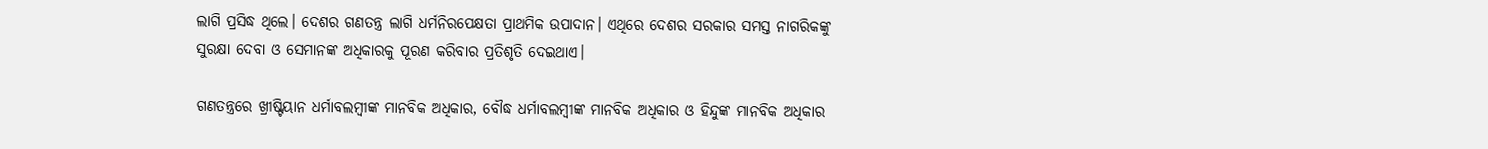ଲାଗି ପ୍ରସିଦ୍ଧ ଥିଲେ। ଦେଶର ଗଣତନ୍ତ୍ର ଲାଗି ଧର୍ମନିରପେକ୍ଷତା ପ୍ରାଥମିକ ଉପାଦାନ। ଏଥିରେ ଦେଶର ସରକାର ସମସ୍ତ ନାଗରିକଙ୍କୁ ସୁରକ୍ଷା ଦେବା ଓ ସେମାନଙ୍କ ଅଧିକାରକୁ ପୂରଣ କରିବାର ପ୍ରତିଶୃତି ଦେଇଥାଏ।

ଗଣତନ୍ତ୍ରରେ ଖ୍ରୀଷ୍ଟିୟାନ ଧର୍ମାବଲମ୍ବୀଙ୍କ ମାନବିକ ଅଧିକାର, ବୌଦ୍ଧ ଧର୍ମାବଲମ୍ବୀଙ୍କ ମାନବିକ ଅଧିକାର ଓ ହିନ୍ଦୁଙ୍କ ମାନବିକ ଅଧିକାର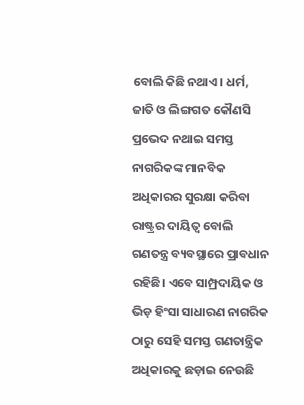ବୋଲି କିଛି ନଥାଏ। ଧର୍ମ, ଜାତି ଓ ଲିଙ୍ଗଗତ କୌଣସି ପ୍ରଭେଦ ନଥାଇ ସମସ୍ତ ନାଗରିକଙ୍କ ମାନବିକ ଅଧିକାରର ସୁରକ୍ଷା କରିବା ରାଷ୍ଟ୍ରର ଦାୟିତ୍ଵ ବୋଲି ଗଣତନ୍ତ୍ର ବ୍ୟବସ୍ଥାରେ ପ୍ରାବଧାନ ରହିଛି। ଏବେ ସାମ୍ପ୍ରଦାୟିକ ଓ ଭିଡ଼ ହିଂସା ସାଧାରଣ ନାଗରିକ ଠାରୁ ସେହି ସମସ୍ତ ଗଣତାନ୍ତ୍ରିକ ଅଧିକାରକୁ ଛଡ଼ାଇ ନେଉଛି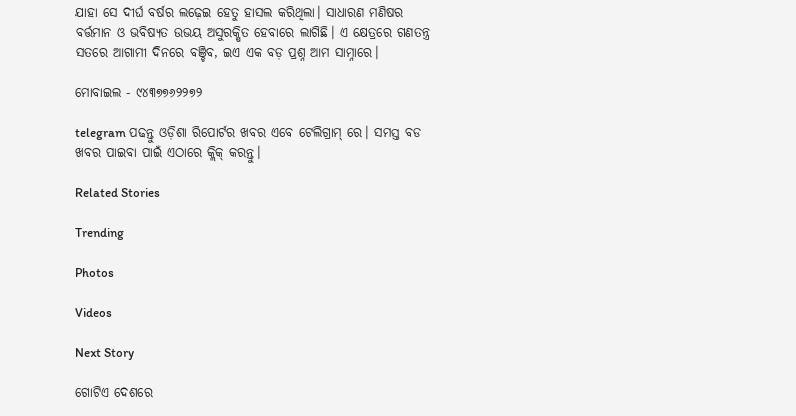ଯାହା ସେ ଦୀର୍ଘ ବର୍ଷର ଲଢ଼େଇ ହେତୁ ହାସଲ କରିଥିଲା। ସାଧାରଣ ମଣିଷର ବର୍ତ୍ତମାନ ଓ ଭବିଷ୍ୟତ ଉଭୟ ଅସୁରକ୍ଷିତ ହେବାରେ ଲାଗିଛି। ଏ କ୍ଷେତ୍ରରେ ଗଣତନ୍ତ୍ର ସତରେ ଆଗାମୀ ଦିନରେ ବଞ୍ଚିବ, ଇଏ ଏକ ବଡ଼ ପ୍ରଶ୍ନ ଆମ ସାମ୍ନାରେ।

ମୋବାଇଲ - ୯୪୩୭୭୬୨୨୭୨

telegram ପଢନ୍ତୁ ଓଡ଼ିଶା ରିପୋର୍ଟର ଖବର ଏବେ ଟେଲିଗ୍ରାମ୍ ରେ। ସମସ୍ତ ବଡ ଖବର ପାଇବା ପାଇଁ ଏଠାରେ କ୍ଲିକ୍ କରନ୍ତୁ।

Related Stories

Trending

Photos

Videos

Next Story

ଗୋଟିଏ ଦେଶରେ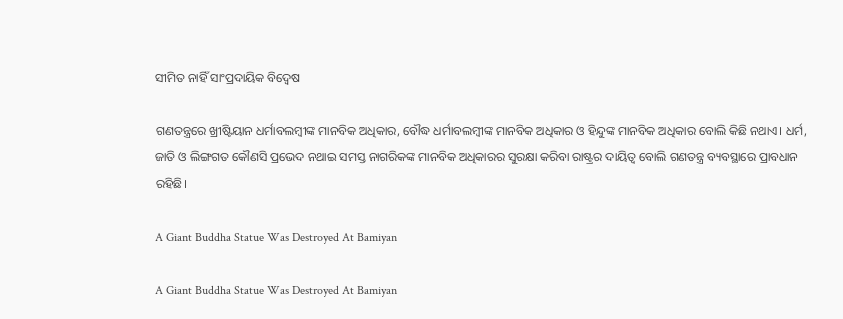ସୀମିତ ନାହିଁ ସାଂପ୍ରଦାୟିକ ବିଦ୍ୱେଷ

ଗଣତନ୍ତ୍ରରେ ଖ୍ରୀଷ୍ଟିୟାନ ଧର୍ମାବଲମ୍ବୀଙ୍କ ମାନବିକ ଅଧିକାର, ବୌଦ୍ଧ ଧର୍ମାବଲମ୍ବୀଙ୍କ ମାନବିକ ଅଧିକାର ଓ ହିନ୍ଦୁଙ୍କ ମାନବିକ ଅଧିକାର ବୋଲି କିଛି ନଥାଏ। ଧର୍ମ, ଜାତି ଓ ଲିଙ୍ଗଗତ କୌଣସି ପ୍ରଭେଦ ନଥାଇ ସମସ୍ତ ନାଗରିକଙ୍କ ମାନବିକ ଅଧିକାରର ସୁରକ୍ଷା କରିବା ରାଷ୍ଟ୍ରର ଦାୟିତ୍ଵ ବୋଲି ଗଣତନ୍ତ୍ର ବ୍ୟବସ୍ଥାରେ ପ୍ରାବଧାନ ରହିଛି।

A Giant Buddha Statue Was Destroyed At Bamiyan

A Giant Buddha Statue Was Destroyed At Bamiyan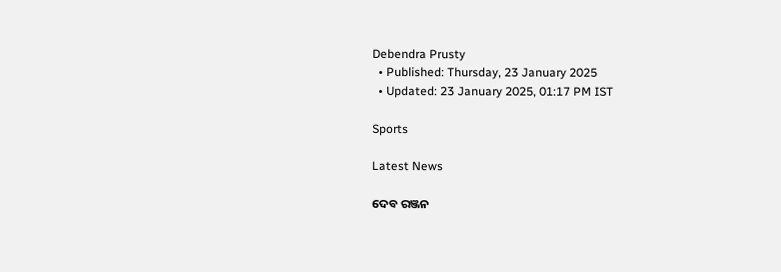Debendra Prusty
  • Published: Thursday, 23 January 2025
  • Updated: 23 January 2025, 01:17 PM IST

Sports

Latest News

ଦେବ ରଞ୍ଜନ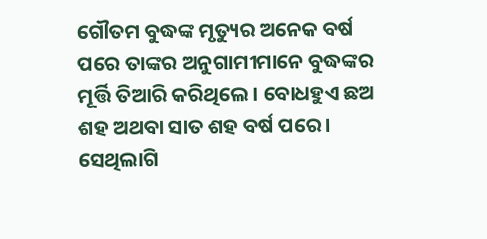ଗୌତମ ବୁଦ୍ଧଙ୍କ ମୃତ୍ୟୁର ଅନେକ ବର୍ଷ ପରେ ତାଙ୍କର ଅନୁଗାମୀମାନେ ବୁଦ୍ଧଙ୍କର ମୂର୍ତ୍ତି ତିଆରି କରିଥିଲେ। ବୋଧହୁଏ ଛଅ ଶହ ଅଥବା ସାତ ଶହ ବର୍ଷ ପରେ। ସେଥିଲାଗି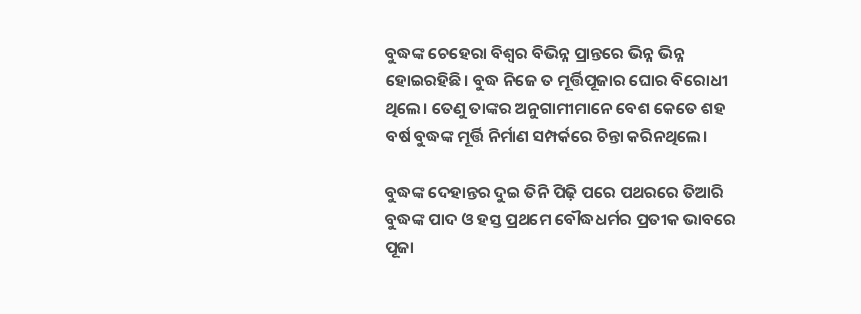ବୁଦ୍ଧଙ୍କ ଚେହେରା ବିଶ୍ଵର ବିଭିନ୍ନ ପ୍ରାନ୍ତରେ ଭିନ୍ନ ଭିନ୍ନ ହୋଇରହିଛି। ବୁଦ୍ଧ ନିଜେ ତ ମୂର୍ତ୍ତିପୂଜାର ଘୋର ବିରୋଧୀ ଥିଲେ। ତେଣୁ ତାଙ୍କର ଅନୁଗାମୀମାନେ ବେଶ କେତେ ଶହ ବର୍ଷ ବୁଦ୍ଧଙ୍କ ମୂର୍ତ୍ତି ନିର୍ମାଣ ସମ୍ପର୍କରେ ଚିନ୍ତା କରିନଥିଲେ।

ବୁଦ୍ଧଙ୍କ ଦେହାନ୍ତର ଦୁଇ ତିନି ପିଢ଼ି ପରେ ପଥରରେ ତିଆରି ବୁଦ୍ଧଙ୍କ ପାଦ ଓ ହସ୍ତ ପ୍ରଥମେ ବୌଦ୍ଧଧର୍ମର ପ୍ରତୀକ ଭାବରେ ପୂଜା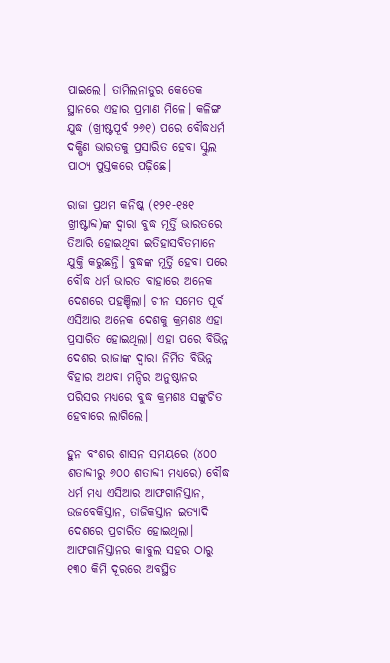ପାଇଲେ। ତାମିଲନାଡୁର କେତେକ ସ୍ଥାନରେ ଏହାର ପ୍ରମାଣ ମିଳେ। କଳିଙ୍ଗ ଯୁଦ୍ଧ (ଖ୍ରୀଷ୍ଟପୂର୍ବ ୨୬୧) ପରେ ବୌଦ୍ଧଧର୍ମ ଦକ୍ଷିଣ ଭାରତକୁ ପ୍ରସାରିତ ହେବା ସ୍କୁଲ ପାଠ୍ୟ ପୁସ୍ତକରେ ପଢ଼ିଛେ।

ରାଜା ପ୍ରଥମ କନିଷ୍କ (୧୨୧-୧୫୧ ଖ୍ରୀଷ୍ଟାବ୍ଦ)ଙ୍କ ଦ୍ଵାରା ବୁଦ୍ଧ ମୂର୍ତ୍ତି ଭାରତରେ ତିଆରି ହୋଇଥିବା ଇତିହାସବିତମାନେ ଯୁକ୍ତି କରୁଛନ୍ତି। ବୁଦ୍ଧଙ୍କ ମୂର୍ତ୍ତି ହେବା ପରେ ବୌଦ୍ଧ ଧର୍ମ ଭାରତ ବାହାରେ ଅନେକ ଦେଶରେ ପହଞ୍ଚିଲା। ଚୀନ ସମେତ ପୂର୍ବ ଏସିଆର ଅନେକ ଦେଶକୁ କ୍ରମଶଃ ଏହା ପ୍ରସାରିତ ହୋଇଥିଲା। ଏହା ପରେ ବିଭିନ୍ନ ଦେଶର ରାଜାଙ୍କ ଦ୍ଵାରା ନିର୍ମିତ ବିଭିନ୍ନ ବିହାର ଅଥବା ମନ୍ଦିର ଅନୁଷ୍ଠାନର ପରିସର ମଧ୍ୟରେ ବୁଦ୍ଧ କ୍ରମଶଃ ସଙ୍କୁଚିତ ହେବାରେ ଲାଗିଲେ।

ହୁନ ବଂଶର ଶାସନ ସମୟରେ (୪୦୦ ଶତାବ୍ଦୀରୁ ୬୦୦ ଶତାବ୍ଦୀ ମଧ୍ୟରେ) ବୌଦ୍ଧ ଧର୍ମ ମଧ୍ୟ ଏସିଆର ଆଫଗାନିସ୍ତାନ, ଉଜବେକିସ୍ତାନ, ତାଜିକସ୍ତାନ ଇତ୍ୟାଦି ଦେଶରେ ପ୍ରଚାରିତ ହୋଇଥିଲା। ଆଫଗାନିସ୍ତାନର କାବୁଲ ସହର ଠାରୁ ୧୩୦ କିମି ଦୂରରେ ଅବସ୍ଥିତ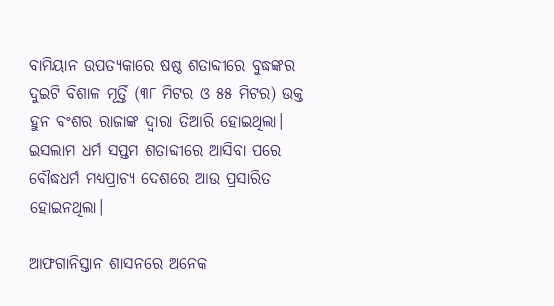ବାମିୟାନ ଉପତ୍ୟକାରେ ଷଷ୍ଠ ଶତାବ୍ଦୀରେ ବୁଦ୍ଧଙ୍କର ଦୁଇଟି ବିଶାଳ ମୂର୍ତ୍ତି (୩୮ ମିଟର ଓ ୫୫ ମିଟର) ଉକ୍ତ ହୁନ ବଂଶର ରାଜାଙ୍କ ଦ୍ଵାରା ତିଆରି ହୋଇଥିଲା। ଇସଲାମ ଧର୍ମ ସପ୍ତମ ଶତାବ୍ଦୀରେ ଆସିବା ପରେ ବୌଦ୍ଧଧର୍ମ ମଧ୍ୟପ୍ରାଚ୍ୟ ଦେଶରେ ଆଉ ପ୍ରସାରିତ ହୋଇନଥିଲା।

ଆଫଗାନିସ୍ତାନ ଶାସନରେ ଅନେକ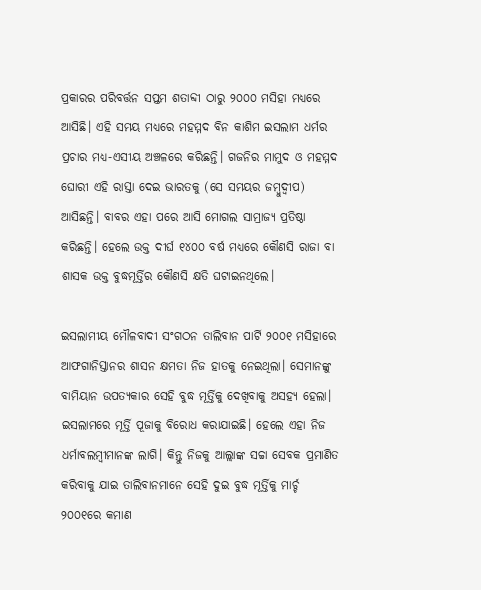ପ୍ରକାରର ପରିବର୍ତ୍ତନ ସପ୍ତମ ଶତାବ୍ଦୀ ଠାରୁ ୨୦୦୦ ମସିହା ମଧ୍ୟରେ ଆସିଛି। ଏହି ସମୟ ମଧ୍ୟରେ ମହମ୍ମଦ ବିନ କାଶିମ ଇସଲାମ ଧର୍ମର ପ୍ରଚାର ମଧ୍ୟ-ଏସୀୟ ଅଞ୍ଚଳରେ କରିଛନ୍ତି। ଗଜନିର ମାମୁଦ ଓ ମହମ୍ମଦ ଘୋରୀ ଏହି ରାସ୍ତା ଦେଇ ଭାରତକୁ (ସେ ସମୟର ଜମ୍ବୁଦ୍ଵୀପ) ଆସିଛନ୍ତି। ବାବର ଏହା ପରେ ଆସି ମୋଗଲ ସାମ୍ରାଜ୍ୟ ପ୍ରତିଷ୍ଠା କରିଛନ୍ତି। ହେଲେ ଉକ୍ତ ଦୀର୍ଘ ୧୪୦୦ ବର୍ଷ ମଧ୍ୟରେ କୌଣସି ରାଜା ବା ଶାସକ ଉକ୍ତ ବୁଦ୍ଧମୂର୍ତ୍ତିର କୌଣସି କ୍ଷତି ଘଟାଇନଥିଲେ।

ଇସଲାମୀୟ ମୌଳବାଦୀ ସଂଗଠନ ତାଲିବାନ ପାର୍ଟି ୨୦୦୧ ମସିହାରେ ଆଫଗାନିସ୍ତାନର ଶାସନ କ୍ଷମତା ନିଜ ହାତକୁ ନେଇଥିଲା। ସେମାନଙ୍କୁ ବାମିୟାନ ଉପତ୍ୟକାର ସେହି ବୁଦ୍ଧ ମୂର୍ତ୍ତିକୁ ଦେଖିବାକୁ ଅସହ୍ୟ ହେଲା। ଇସଲାମରେ ମୂର୍ତ୍ତି ପୂଜାକୁ ବିରୋଧ କରାଯାଇଛି। ହେଲେ ଏହା ନିଜ ଧର୍ମାବଲମ୍ବୀମାନଙ୍କ ଲାଗି। କିନ୍ତୁ ନିଜକୁ ଆଲ୍ଲାଙ୍କ ସଚ୍ଚା ସେବକ ପ୍ରମାଣିତ କରିବାକୁ ଯାଇ ତାଲିବାନମାନେ ସେହି ଦୁଇ ବୁଦ୍ଧ ମୂର୍ତ୍ତିକୁ ମାର୍ଚ୍ଚ ୨୦୦୧ରେ କମାଣ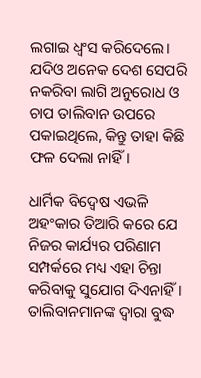ଲଗାଇ ଧ୍ଵଂସ କରିଦେଲେ। ଯଦିଓ ଅନେକ ଦେଶ ସେପରି ନକରିବା ଲାଗି ଅନୁରୋଧ ଓ ଚାପ ତାଲିବାନ ଉପରେ ପକାଇଥିଲେ, କିନ୍ତୁ ତାହା କିଛି ଫଳ ଦେଲା ନାହିଁ।

ଧାର୍ମିକ ବିଦ୍ଵେଷ ଏଭଳି ଅହଂକାର ତିଆରି କରେ ଯେ ନିଜର କାର୍ଯ୍ୟର ପରିଣାମ ସମ୍ପର୍କରେ ମଧ୍ୟ ଏହା ଚିନ୍ତା କରିବାକୁ ସୁଯୋଗ ଦିଏନାହିଁ। ତାଲିବାନମାନଙ୍କ ଦ୍ଵାରା ବୁଦ୍ଧ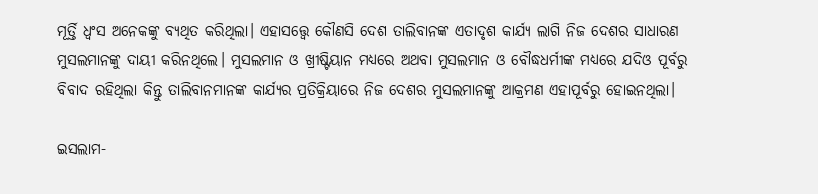ମୂର୍ତ୍ତି ଧ୍ଵଂସ ଅନେକଙ୍କୁ ବ୍ୟଥିତ କରିଥିଲା। ଏହାସତ୍ତ୍ୱେ କୌଣସି ଦେଶ ତାଲିବାନଙ୍କ ଏତାଦୃଶ କାର୍ଯ୍ୟ ଲାଗି ନିଜ ଦେଶର ସାଧାରଣ ମୁସଲମାନଙ୍କୁ ଦାୟୀ କରିନଥିଲେ। ମୁସଲମାନ ଓ ଖ୍ରୀଷ୍ଟିୟାନ ମଧ୍ୟରେ ଅଥବା ମୁସଲମାନ ଓ ବୌଦ୍ଧଧର୍ମୀଙ୍କ ମଧ୍ୟରେ ଯଦିଓ ପୂର୍ବରୁ ବିବାଦ ରହିଥିଲା କିନ୍ତୁ ତାଲିବାନମାନଙ୍କ କାର୍ଯ୍ୟର ପ୍ରତିକ୍ରିୟାରେ ନିଜ ଦେଶର ମୁସଲମାନଙ୍କୁ ଆକ୍ରମଣ ଏହାପୂର୍ବରୁ ହୋଇନଥିଲା।

ଇସଲାମ-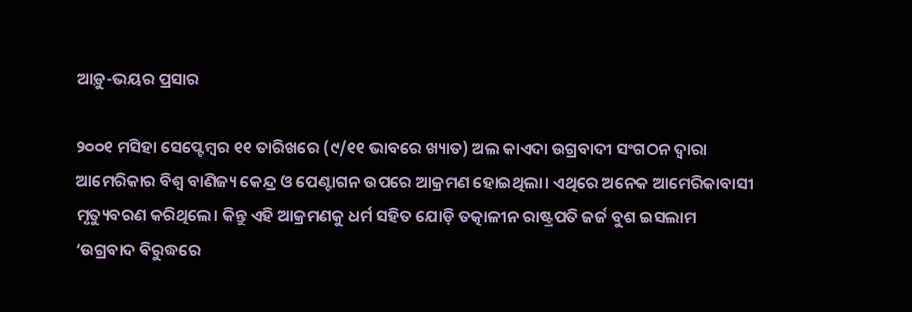ଆଡ଼ୁ-ଭୟର ପ୍ରସାର

୨୦୦୧ ମସିହା ସେପ୍ଟେମ୍ବର ୧୧ ତାରିଖରେ (୯/୧୧ ଭାବରେ ଖ୍ୟାତ) ଅଲ କାଏଦା ଉଗ୍ରବାଦୀ ସଂଗଠନ ଦ୍ଵାରା ଆମେରିକାର ବିଶ୍ଵ ବାଣିଜ୍ୟ କେନ୍ଦ୍ର ଓ ପେଣ୍ଟାଗନ ଉପରେ ଆକ୍ରମଣ ହୋଇଥିଲା। ଏଥିରେ ଅନେକ ଆମେରିକାବାସୀ ମୃତ୍ୟୁବରଣ କରିଥିଲେ। କିନ୍ତୁ ଏହି ଆକ୍ରମଣକୁ ଧର୍ମ ସହିତ ଯୋଡ଼ି ତତ୍କାଳୀନ ରାଷ୍ଟ୍ରପତି ଜର୍ଜ ବୁଶ ଇସଲାମ ‘ଉଗ୍ରବାଦ ବିରୁଦ୍ଧରେ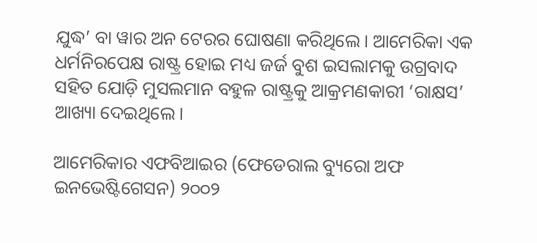ଯୁଦ୍ଧ’ ବା ୱାର ଅନ ଟେରର ଘୋଷଣା କରିଥିଲେ। ଆମେରିକା ଏକ ଧର୍ମନିରପେକ୍ଷ ରାଷ୍ଟ୍ର ହୋଇ ମଧ୍ୟ ଜର୍ଜ ବୁଶ ଇସଲାମକୁ ଉଗ୍ରବାଦ ସହିତ ଯୋଡ଼ି ମୁସଲମାନ ବହୁଳ ରାଷ୍ଟ୍ରକୁ ଆକ୍ରମଣକାରୀ ‘ରାକ୍ଷସ’ ଆଖ୍ୟା ଦେଇଥିଲେ।

ଆମେରିକାର ଏଫବିଆଇର (ଫେଡେରାଲ ବ୍ୟୁରୋ ଅଫ ଇନଭେଷ୍ଟିଗେସନ) ୨୦୦୨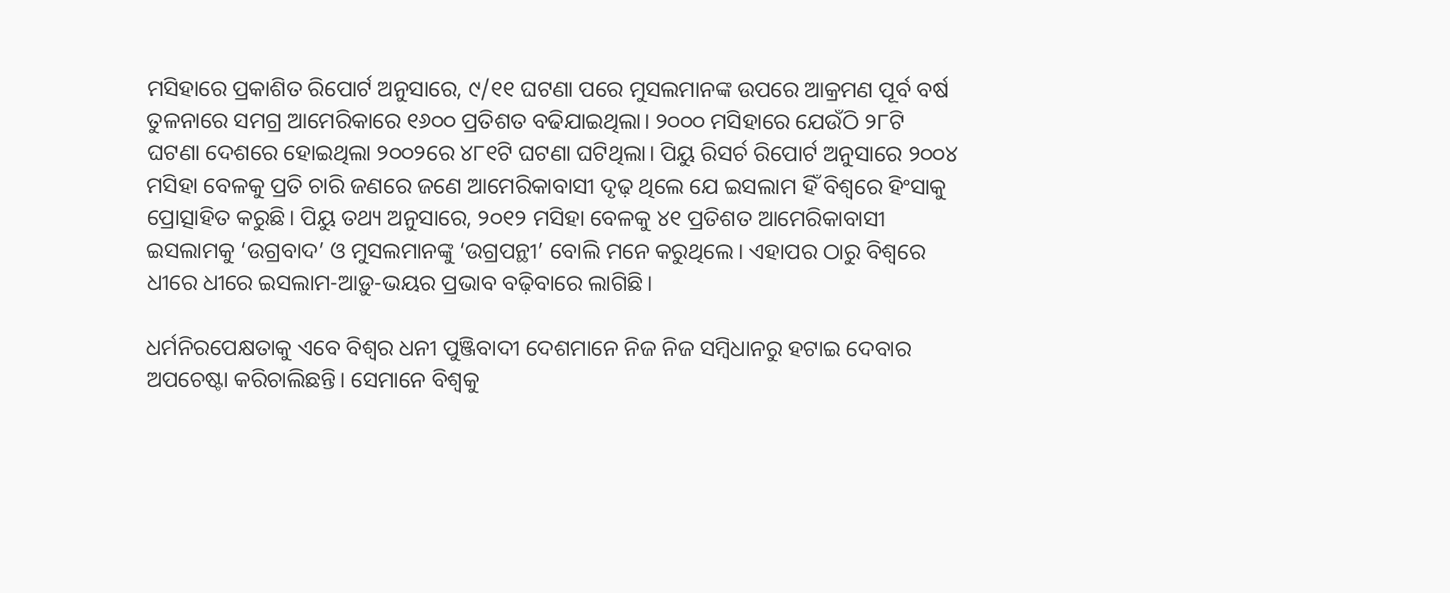ମସିହାରେ ପ୍ରକାଶିତ ରିପୋର୍ଟ ଅନୁସାରେ, ୯/୧୧ ଘଟଣା ପରେ ମୁସଲମାନଙ୍କ ଉପରେ ଆକ୍ରମଣ ପୂର୍ବ ବର୍ଷ ତୁଳନାରେ ସମଗ୍ର ଆମେରିକାରେ ୧୬୦୦ ପ୍ରତିଶତ ବଢିଯାଇଥିଲା। ୨୦୦୦ ମସିହାରେ ଯେଉଁଠି ୨୮ଟି ଘଟଣା ଦେଶରେ ହୋଇଥିଲା ୨୦୦୨ରେ ୪୮୧ଟି ଘଟଣା ଘଟିଥିଲା। ପିୟୁ ରିସର୍ଚ ରିପୋର୍ଟ ଅନୁସାରେ ୨୦୦୪ ମସିହା ବେଳକୁ ପ୍ରତି ଚାରି ଜଣରେ ଜଣେ ଆମେରିକାବାସୀ ଦୃଢ଼ ଥିଲେ ଯେ ଇସଲାମ ହିଁ ବିଶ୍ଵରେ ହିଂସାକୁ ପ୍ରୋତ୍ସାହିତ କରୁଛି। ପିୟୁ ତଥ୍ୟ ଅନୁସାରେ, ୨୦୧୨ ମସିହା ବେଳକୁ ୪୧ ପ୍ରତିଶତ ଆମେରିକାବାସୀ ଇସଲାମକୁ ‘ଉଗ୍ରବାଦ’ ଓ ମୁସଲମାନଙ୍କୁ ‘ଉଗ୍ରପନ୍ଥୀ’ ବୋଲି ମନେ କରୁଥିଲେ। ଏହାପର ଠାରୁ ବିଶ୍ୱରେ ଧୀରେ ଧୀରେ ଇସଲାମ-ଆଡ଼ୁ-ଭୟର ପ୍ରଭାବ ବଢ଼ିବାରେ ଲାଗିଛି।

ଧର୍ମନିରପେକ୍ଷତାକୁ ଏବେ ବିଶ୍ଵର ଧନୀ ପୁଞ୍ଜିବାଦୀ ଦେଶମାନେ ନିଜ ନିଜ ସମ୍ବିଧାନରୁ ହଟାଇ ଦେବାର ଅପଚେଷ୍ଟା କରିଚାଲିଛନ୍ତି। ସେମାନେ ବିଶ୍ଵକୁ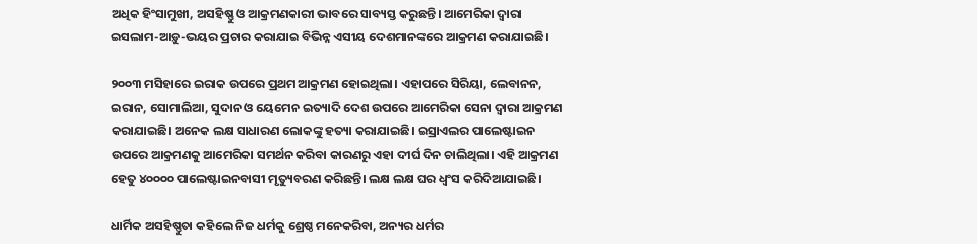ଅଧିକ ହିଂସାମୁଖୀ, ଅସହିଷ୍ଣୁ ଓ ଆକ୍ରମଣକାରୀ ଭାବରେ ସାବ୍ୟସ୍ତ କରୁଛନ୍ତି। ଆମେରିକା ଦ୍ଵାରା ଇସଲାମ-ଆଡ଼ୁ-ଭୟର ପ୍ରଚାର କରାଯାଇ ବିଭିନ୍ନ ଏସୀୟ ଦେଶମାନଙ୍କରେ ଆକ୍ରମଣ କରାଯାଇଛି।

୨୦୦୩ ମସିହାରେ ଇରାକ ଉପରେ ପ୍ରଥମ ଆକ୍ରମଣ ହୋଇଥିଲା। ଏହାପରେ ସିରିୟା, ଲେବାନନ, ଇରାନ, ସୋମାଲିଆ, ସୁଦାନ ଓ ୟେମେନ ଇତ୍ୟାଦି ଦେଶ ଉପରେ ଆମେରିକା ସେନା ଦ୍ଵାରା ଆକ୍ରମଣ କରାଯାଇଛି। ଅନେକ ଲକ୍ଷ ସାଧାରଣ ଲୋକଙ୍କୁ ହତ୍ୟା କରାଯାଇଛି। ଇସ୍ରାଏଲର ପାଲେଷ୍ଟାଇନ ଉପରେ ଆକ୍ରମଣକୁ ଆମେରିକା ସମର୍ଥନ କରିବା କାରଣରୁ ଏହା ଦୀର୍ଘ ଦିନ ଚାଲିଥିଲା। ଏହି ଆକ୍ରମଣ ହେତୁ ୪୦୦୦୦ ପାଲେଷ୍ଟାଇନବାସୀ ମୃତ୍ୟୁବରଣ କରିଛନ୍ତି। ଲକ୍ଷ ଲକ୍ଷ ଘର ଧ୍ଵଂସ କରିଦିଆଯାଇଛି।

ଧାର୍ମିକ ଅସହିଷ୍ଣୁତା କହିଲେ ନିଜ ଧର୍ମକୁ ଶ୍ରେଷ୍ଠ ମନେକରିବା, ଅନ୍ୟର ଧର୍ମର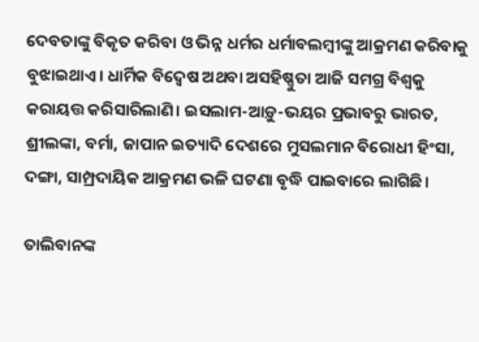ଦେବତାଙ୍କୁ ବିକୃତ କରିବା ଓ ଭିନ୍ନ ଧର୍ମର ଧର୍ମାବଲମ୍ବୀଙ୍କୁ ଆକ୍ରମଣ କରିବାକୁ ବୁଝାଇଥାଏ। ଧାର୍ମିକ ବିଦ୍ଵେଷ ଅଥବା ଅସହିଷ୍ଣୁତା ଆଜି ସମଗ୍ର ବିଶ୍ଵକୁ କରାୟତ୍ତ କରିସାରିଲାଣି। ଇସଲାମ-ଆଡ଼ୁ-ଭୟର ପ୍ରଭାବରୁ ଭାରତ, ଶ୍ରୀଲଙ୍କା, ବର୍ମା, ଜାପାନ ଇତ୍ୟାଦି ଦେଶରେ ମୁସଲମାନ ବିରୋଧୀ ହିଂସା, ଦଙ୍ଗା, ସାମ୍ପ୍ରଦାୟିକ ଆକ୍ରମଣ ଭଳି ଘଟଣା ବୃଦ୍ଧି ପାଇବାରେ ଲାଗିଛି।

ତାଲିବାନଙ୍କ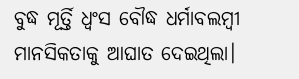ବୁଦ୍ଧ ମୂର୍ତ୍ତି ଧ୍ଵଂସ ବୌଦ୍ଧ ଧର୍ମାବଲମ୍ବୀ ମାନସିକତାକୁ ଆଘାତ ଦେଇଥିଲା।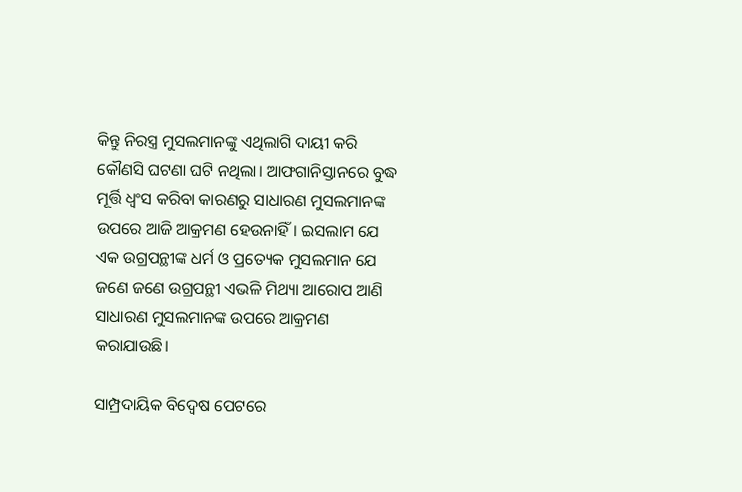କିନ୍ତୁ ନିରସ୍ତ୍ର ମୁସଲମାନଙ୍କୁ ଏଥିଲାଗି ଦାୟୀ କରି କୌଣସି ଘଟଣା ଘଟି ନଥିଲା। ଆଫଗାନିସ୍ତାନରେ ବୁଦ୍ଧ ମୂର୍ତ୍ତି ଧ୍ଵଂସ କରିବା କାରଣରୁ ସାଧାରଣ ମୁସଲମାନଙ୍କ ଉପରେ ଆଜି ଆକ୍ରମଣ ହେଉନାହିଁ। ଇସଲାମ ଯେ ଏକ ଉଗ୍ରପନ୍ଥୀଙ୍କ ଧର୍ମ ଓ ପ୍ରତ୍ୟେକ ମୁସଲମାନ ଯେ ଜଣେ ଜଣେ ଉଗ୍ରପନ୍ଥୀ ଏଭଳି ମିଥ୍ୟା ଆରୋପ ଆଣି ସାଧାରଣ ମୁସଲମାନଙ୍କ ଉପରେ ଆକ୍ରମଣ କରାଯାଉଛି।

ସାମ୍ପ୍ରଦାୟିକ ବିଦ୍ୱେଷ ପେଟରେ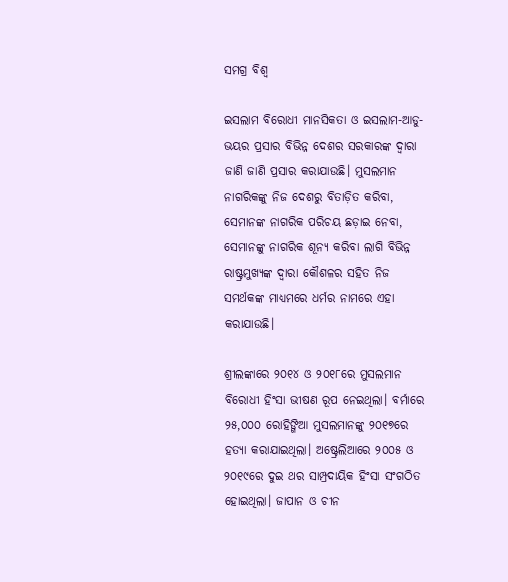ସମଗ୍ର ବିଶ୍ଵ

ଇସଲାମ ବିରୋଧୀ ମାନସିକତା ଓ ଇସଲାମ-ଆଡୁ-ଭୟର ପ୍ରସାର ବିଭିନ୍ନ ଦେଶର ସରକାରଙ୍କ ଦ୍ଵାରା ଜାଣି ଜାଣି ପ୍ରସାର କରାଯାଉଛି। ମୁସଲମାନ ନାଗରିକଙ୍କୁ ନିଜ ଦେଶରୁ ବିତାଡ଼ିତ କରିବା, ସେମାନଙ୍କ ନାଗରିକ ପରିଚୟ ଛଡ଼ାଇ ନେବା, ସେମାନଙ୍କୁ ନାଗରିକ ଶୂନ୍ୟ କରିବା ଲାଗି ବିଭିନ୍ନ ରାଷ୍ଟ୍ରମୁଖ୍ୟଙ୍କ ଦ୍ଵାରା କୌଶଳର ସହିତ ନିଜ ସମର୍ଥକଙ୍କ ମାଧ୍ୟମରେ ଧର୍ମର ନାମରେ ଏହା କରାଯାଉଛି।

ଶ୍ରୀଲଙ୍କାରେ ୨୦୧୪ ଓ ୨୦୧୮ରେ ମୁସଲମାନ ବିରୋଧୀ ହିଂସା ଭୀଷଣ ରୂପ ନେଇଥିଲା। ବର୍ମାରେ ୨୫,୦୦୦ ରୋହିଙ୍ଗିଆ ମୁସଲମାନଙ୍କୁ ୨୦୧୭ରେ ହତ୍ୟା କରାଯାଇଥିଲା। ଅଷ୍ଟ୍ରେଲିଆରେ ୨୦୦୫ ଓ ୨୦୧୯ରେ ଦୁଇ ଥର ସାମ୍ପ୍ରଦାୟିକ ହିଂସା ସଂଗଠିତ ହୋଇଥିଲା। ଜାପାନ ଓ ଚୀନ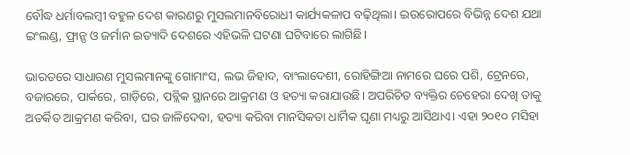ବୌଦ୍ଧ ଧର୍ମାବଲମ୍ବୀ ବହୁଳ ଦେଶ କାରଣରୁ ମୁସଲମାନବିରୋଧୀ କାର୍ଯ୍ୟକଳାପ ବଢ଼ିଥିଲା। ଇଉରୋପରେ ବିଭିନ୍ନ ଦେଶ ଯଥା ଇଂଲଣ୍ଡ, ଫ୍ରାନ୍ସ ଓ ଜର୍ମାନ ଇତ୍ୟାଦି ଦେଶରେ ଏହିଭଳି ଘଟଣା ଘଟିବାରେ ଲାଗିଛି।

ଭାରତରେ ସାଧାରଣ ମୁସଲମାନଙ୍କୁ ଗୋମାଂସ, ଲଭ ଜିହାଦ, ବାଂଲାଦେଶୀ, ରୋହିଙ୍ଗିଆ ନାମରେ ଘରେ ପଶି, ଟ୍ରେନରେ, ବଜାରରେ, ପାର୍କରେ, ଗାଡ଼ିରେ, ପବ୍ଲିକ ସ୍ଥାନରେ ଆକ୍ରମଣ ଓ ହତ୍ୟା କରାଯାଉଛି। ଅପରିଚିତ ବ୍ୟକ୍ତିର ଚେହେରା ଦେଖି ତାକୁ ଅତର୍କିତ ଆକ୍ରମଣ କରିବା, ଘର ଜାଳିଦେବା, ହତ୍ୟା କରିବା ମାନସିକତା ଧାର୍ମିକ ଘୃଣା ମଧ୍ୟରୁ ଆସିଥାଏ। ଏହା ୨୦୧୦ ମସିହା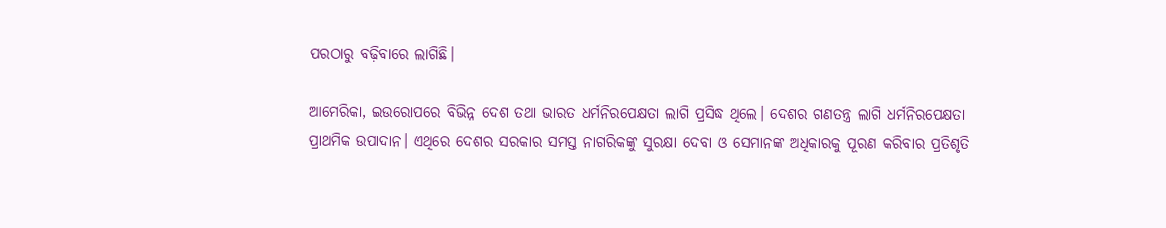ପରଠାରୁ ବଢ଼ିବାରେ ଲାଗିଛି।

ଆମେରିକା, ଇଉରୋପରେ ବିଭିନ୍ନ ଦେଶ ତଥା ଭାରତ ଧର୍ମନିରପେକ୍ଷତା ଲାଗି ପ୍ରସିଦ୍ଧ ଥିଲେ। ଦେଶର ଗଣତନ୍ତ୍ର ଲାଗି ଧର୍ମନିରପେକ୍ଷତା ପ୍ରାଥମିକ ଉପାଦାନ। ଏଥିରେ ଦେଶର ସରକାର ସମସ୍ତ ନାଗରିକଙ୍କୁ ସୁରକ୍ଷା ଦେବା ଓ ସେମାନଙ୍କ ଅଧିକାରକୁ ପୂରଣ କରିବାର ପ୍ରତିଶୃତି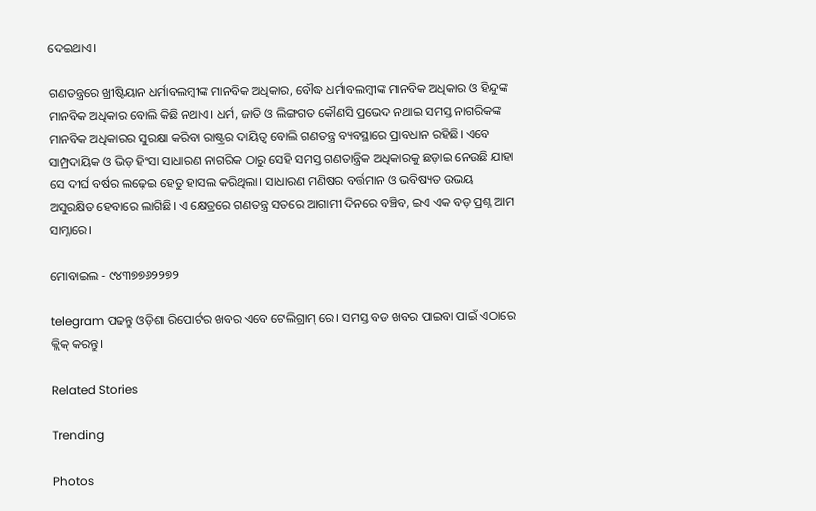ଦେଇଥାଏ।

ଗଣତନ୍ତ୍ରରେ ଖ୍ରୀଷ୍ଟିୟାନ ଧର୍ମାବଲମ୍ବୀଙ୍କ ମାନବିକ ଅଧିକାର, ବୌଦ୍ଧ ଧର୍ମାବଲମ୍ବୀଙ୍କ ମାନବିକ ଅଧିକାର ଓ ହିନ୍ଦୁଙ୍କ ମାନବିକ ଅଧିକାର ବୋଲି କିଛି ନଥାଏ। ଧର୍ମ, ଜାତି ଓ ଲିଙ୍ଗଗତ କୌଣସି ପ୍ରଭେଦ ନଥାଇ ସମସ୍ତ ନାଗରିକଙ୍କ ମାନବିକ ଅଧିକାରର ସୁରକ୍ଷା କରିବା ରାଷ୍ଟ୍ରର ଦାୟିତ୍ଵ ବୋଲି ଗଣତନ୍ତ୍ର ବ୍ୟବସ୍ଥାରେ ପ୍ରାବଧାନ ରହିଛି। ଏବେ ସାମ୍ପ୍ରଦାୟିକ ଓ ଭିଡ଼ ହିଂସା ସାଧାରଣ ନାଗରିକ ଠାରୁ ସେହି ସମସ୍ତ ଗଣତାନ୍ତ୍ରିକ ଅଧିକାରକୁ ଛଡ଼ାଇ ନେଉଛି ଯାହା ସେ ଦୀର୍ଘ ବର୍ଷର ଲଢ଼େଇ ହେତୁ ହାସଲ କରିଥିଲା। ସାଧାରଣ ମଣିଷର ବର୍ତ୍ତମାନ ଓ ଭବିଷ୍ୟତ ଉଭୟ ଅସୁରକ୍ଷିତ ହେବାରେ ଲାଗିଛି। ଏ କ୍ଷେତ୍ରରେ ଗଣତନ୍ତ୍ର ସତରେ ଆଗାମୀ ଦିନରେ ବଞ୍ଚିବ, ଇଏ ଏକ ବଡ଼ ପ୍ରଶ୍ନ ଆମ ସାମ୍ନାରେ।

ମୋବାଇଲ - ୯୪୩୭୭୬୨୨୭୨

telegram ପଢନ୍ତୁ ଓଡ଼ିଶା ରିପୋର୍ଟର ଖବର ଏବେ ଟେଲିଗ୍ରାମ୍ ରେ। ସମସ୍ତ ବଡ ଖବର ପାଇବା ପାଇଁ ଏଠାରେ କ୍ଲିକ୍ କରନ୍ତୁ।

Related Stories

Trending

Photos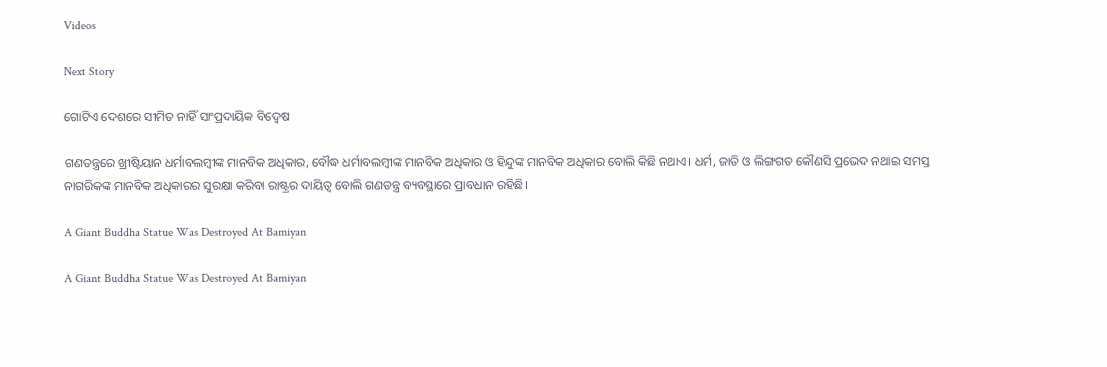Videos

Next Story

ଗୋଟିଏ ଦେଶରେ ସୀମିତ ନାହିଁ ସାଂପ୍ରଦାୟିକ ବିଦ୍ୱେଷ

ଗଣତନ୍ତ୍ରରେ ଖ୍ରୀଷ୍ଟିୟାନ ଧର୍ମାବଲମ୍ବୀଙ୍କ ମାନବିକ ଅଧିକାର, ବୌଦ୍ଧ ଧର୍ମାବଲମ୍ବୀଙ୍କ ମାନବିକ ଅଧିକାର ଓ ହିନ୍ଦୁଙ୍କ ମାନବିକ ଅଧିକାର ବୋଲି କିଛି ନଥାଏ। ଧର୍ମ, ଜାତି ଓ ଲିଙ୍ଗଗତ କୌଣସି ପ୍ରଭେଦ ନଥାଇ ସମସ୍ତ ନାଗରିକଙ୍କ ମାନବିକ ଅଧିକାରର ସୁରକ୍ଷା କରିବା ରାଷ୍ଟ୍ରର ଦାୟିତ୍ଵ ବୋଲି ଗଣତନ୍ତ୍ର ବ୍ୟବସ୍ଥାରେ ପ୍ରାବଧାନ ରହିଛି।

A Giant Buddha Statue Was Destroyed At Bamiyan

A Giant Buddha Statue Was Destroyed At Bamiyan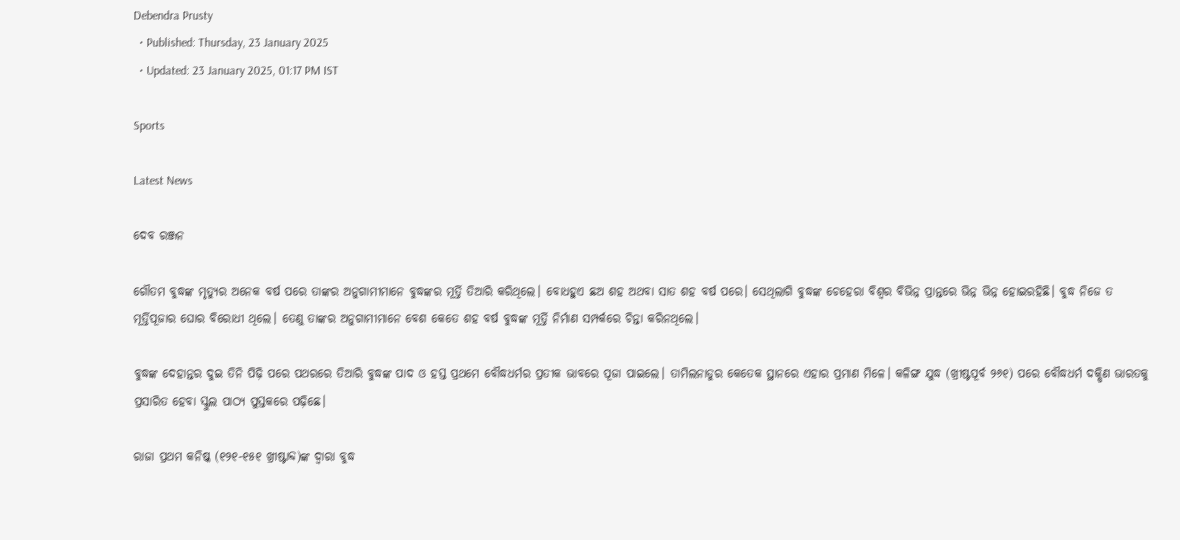Debendra Prusty
  • Published: Thursday, 23 January 2025
  • Updated: 23 January 2025, 01:17 PM IST

Sports

Latest News

ଦେବ ରଞ୍ଜନ

ଗୌତମ ବୁଦ୍ଧଙ୍କ ମୃତ୍ୟୁର ଅନେକ ବର୍ଷ ପରେ ତାଙ୍କର ଅନୁଗାମୀମାନେ ବୁଦ୍ଧଙ୍କର ମୂର୍ତ୍ତି ତିଆରି କରିଥିଲେ। ବୋଧହୁଏ ଛଅ ଶହ ଅଥବା ସାତ ଶହ ବର୍ଷ ପରେ। ସେଥିଲାଗି ବୁଦ୍ଧଙ୍କ ଚେହେରା ବିଶ୍ଵର ବିଭିନ୍ନ ପ୍ରାନ୍ତରେ ଭିନ୍ନ ଭିନ୍ନ ହୋଇରହିଛି। ବୁଦ୍ଧ ନିଜେ ତ ମୂର୍ତ୍ତିପୂଜାର ଘୋର ବିରୋଧୀ ଥିଲେ। ତେଣୁ ତାଙ୍କର ଅନୁଗାମୀମାନେ ବେଶ କେତେ ଶହ ବର୍ଷ ବୁଦ୍ଧଙ୍କ ମୂର୍ତ୍ତି ନିର୍ମାଣ ସମ୍ପର୍କରେ ଚିନ୍ତା କରିନଥିଲେ।

ବୁଦ୍ଧଙ୍କ ଦେହାନ୍ତର ଦୁଇ ତିନି ପିଢ଼ି ପରେ ପଥରରେ ତିଆରି ବୁଦ୍ଧଙ୍କ ପାଦ ଓ ହସ୍ତ ପ୍ରଥମେ ବୌଦ୍ଧଧର୍ମର ପ୍ରତୀକ ଭାବରେ ପୂଜା ପାଇଲେ। ତାମିଲନାଡୁର କେତେକ ସ୍ଥାନରେ ଏହାର ପ୍ରମାଣ ମିଳେ। କଳିଙ୍ଗ ଯୁଦ୍ଧ (ଖ୍ରୀଷ୍ଟପୂର୍ବ ୨୬୧) ପରେ ବୌଦ୍ଧଧର୍ମ ଦକ୍ଷିଣ ଭାରତକୁ ପ୍ରସାରିତ ହେବା ସ୍କୁଲ ପାଠ୍ୟ ପୁସ୍ତକରେ ପଢ଼ିଛେ।

ରାଜା ପ୍ରଥମ କନିଷ୍କ (୧୨୧-୧୫୧ ଖ୍ରୀଷ୍ଟାବ୍ଦ)ଙ୍କ ଦ୍ଵାରା ବୁଦ୍ଧ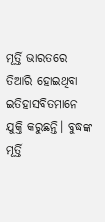ମୂର୍ତ୍ତି ଭାରତରେ ତିଆରି ହୋଇଥିବା ଇତିହାସବିତମାନେ ଯୁକ୍ତି କରୁଛନ୍ତି। ବୁଦ୍ଧଙ୍କ ମୂର୍ତ୍ତି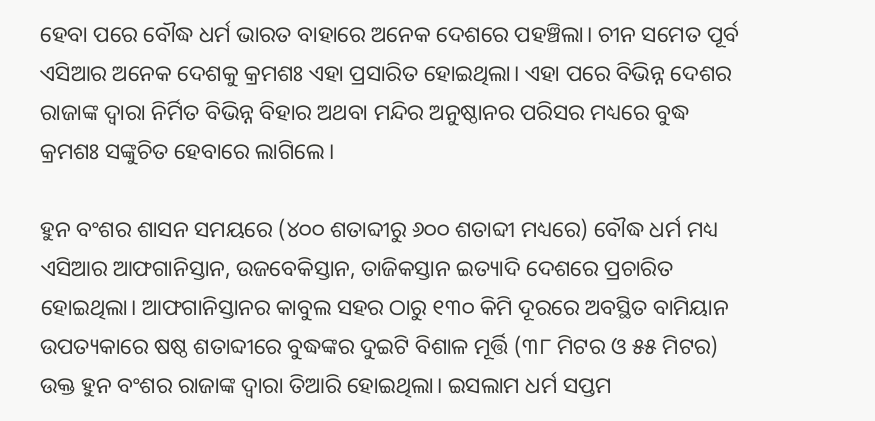ହେବା ପରେ ବୌଦ୍ଧ ଧର୍ମ ଭାରତ ବାହାରେ ଅନେକ ଦେଶରେ ପହଞ୍ଚିଲା। ଚୀନ ସମେତ ପୂର୍ବ ଏସିଆର ଅନେକ ଦେଶକୁ କ୍ରମଶଃ ଏହା ପ୍ରସାରିତ ହୋଇଥିଲା। ଏହା ପରେ ବିଭିନ୍ନ ଦେଶର ରାଜାଙ୍କ ଦ୍ଵାରା ନିର୍ମିତ ବିଭିନ୍ନ ବିହାର ଅଥବା ମନ୍ଦିର ଅନୁଷ୍ଠାନର ପରିସର ମଧ୍ୟରେ ବୁଦ୍ଧ କ୍ରମଶଃ ସଙ୍କୁଚିତ ହେବାରେ ଲାଗିଲେ।

ହୁନ ବଂଶର ଶାସନ ସମୟରେ (୪୦୦ ଶତାବ୍ଦୀରୁ ୬୦୦ ଶତାବ୍ଦୀ ମଧ୍ୟରେ) ବୌଦ୍ଧ ଧର୍ମ ମଧ୍ୟ ଏସିଆର ଆଫଗାନିସ୍ତାନ, ଉଜବେକିସ୍ତାନ, ତାଜିକସ୍ତାନ ଇତ୍ୟାଦି ଦେଶରେ ପ୍ରଚାରିତ ହୋଇଥିଲା। ଆଫଗାନିସ୍ତାନର କାବୁଲ ସହର ଠାରୁ ୧୩୦ କିମି ଦୂରରେ ଅବସ୍ଥିତ ବାମିୟାନ ଉପତ୍ୟକାରେ ଷଷ୍ଠ ଶତାବ୍ଦୀରେ ବୁଦ୍ଧଙ୍କର ଦୁଇଟି ବିଶାଳ ମୂର୍ତ୍ତି (୩୮ ମିଟର ଓ ୫୫ ମିଟର) ଉକ୍ତ ହୁନ ବଂଶର ରାଜାଙ୍କ ଦ୍ଵାରା ତିଆରି ହୋଇଥିଲା। ଇସଲାମ ଧର୍ମ ସପ୍ତମ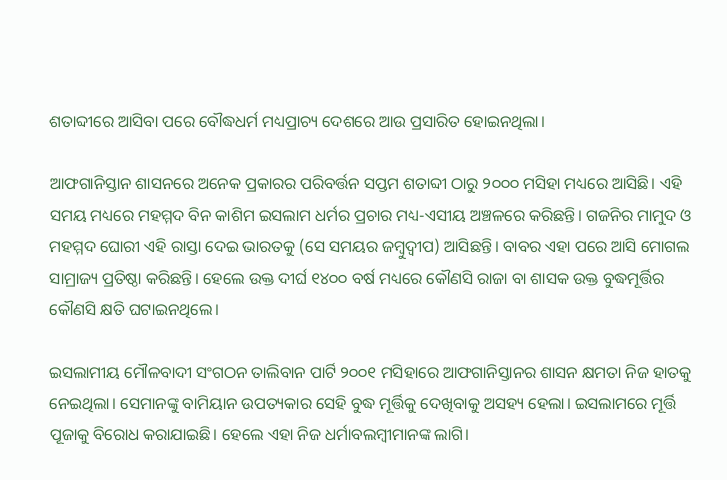ଶତାବ୍ଦୀରେ ଆସିବା ପରେ ବୌଦ୍ଧଧର୍ମ ମଧ୍ୟପ୍ରାଚ୍ୟ ଦେଶରେ ଆଉ ପ୍ରସାରିତ ହୋଇନଥିଲା।

ଆଫଗାନିସ୍ତାନ ଶାସନରେ ଅନେକ ପ୍ରକାରର ପରିବର୍ତ୍ତନ ସପ୍ତମ ଶତାବ୍ଦୀ ଠାରୁ ୨୦୦୦ ମସିହା ମଧ୍ୟରେ ଆସିଛି। ଏହି ସମୟ ମଧ୍ୟରେ ମହମ୍ମଦ ବିନ କାଶିମ ଇସଲାମ ଧର୍ମର ପ୍ରଚାର ମଧ୍ୟ-ଏସୀୟ ଅଞ୍ଚଳରେ କରିଛନ୍ତି। ଗଜନିର ମାମୁଦ ଓ ମହମ୍ମଦ ଘୋରୀ ଏହି ରାସ୍ତା ଦେଇ ଭାରତକୁ (ସେ ସମୟର ଜମ୍ବୁଦ୍ଵୀପ) ଆସିଛନ୍ତି। ବାବର ଏହା ପରେ ଆସି ମୋଗଲ ସାମ୍ରାଜ୍ୟ ପ୍ରତିଷ୍ଠା କରିଛନ୍ତି। ହେଲେ ଉକ୍ତ ଦୀର୍ଘ ୧୪୦୦ ବର୍ଷ ମଧ୍ୟରେ କୌଣସି ରାଜା ବା ଶାସକ ଉକ୍ତ ବୁଦ୍ଧମୂର୍ତ୍ତିର କୌଣସି କ୍ଷତି ଘଟାଇନଥିଲେ।

ଇସଲାମୀୟ ମୌଳବାଦୀ ସଂଗଠନ ତାଲିବାନ ପାର୍ଟି ୨୦୦୧ ମସିହାରେ ଆଫଗାନିସ୍ତାନର ଶାସନ କ୍ଷମତା ନିଜ ହାତକୁ ନେଇଥିଲା। ସେମାନଙ୍କୁ ବାମିୟାନ ଉପତ୍ୟକାର ସେହି ବୁଦ୍ଧ ମୂର୍ତ୍ତିକୁ ଦେଖିବାକୁ ଅସହ୍ୟ ହେଲା। ଇସଲାମରେ ମୂର୍ତ୍ତି ପୂଜାକୁ ବିରୋଧ କରାଯାଇଛି। ହେଲେ ଏହା ନିଜ ଧର୍ମାବଲମ୍ବୀମାନଙ୍କ ଲାଗି।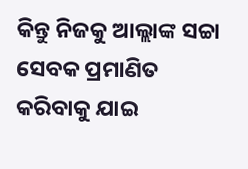କିନ୍ତୁ ନିଜକୁ ଆଲ୍ଲାଙ୍କ ସଚ୍ଚା ସେବକ ପ୍ରମାଣିତ କରିବାକୁ ଯାଇ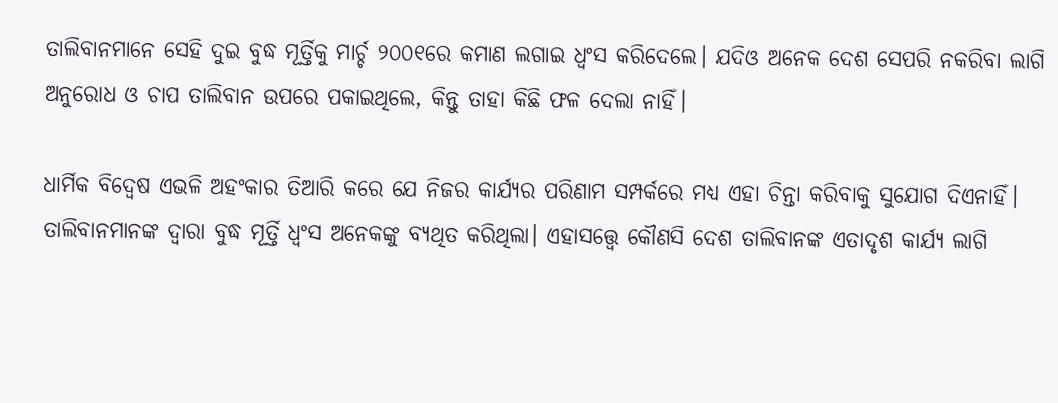ତାଲିବାନମାନେ ସେହି ଦୁଇ ବୁଦ୍ଧ ମୂର୍ତ୍ତିକୁ ମାର୍ଚ୍ଚ ୨୦୦୧ରେ କମାଣ ଲଗାଇ ଧ୍ଵଂସ କରିଦେଲେ। ଯଦିଓ ଅନେକ ଦେଶ ସେପରି ନକରିବା ଲାଗି ଅନୁରୋଧ ଓ ଚାପ ତାଲିବାନ ଉପରେ ପକାଇଥିଲେ, କିନ୍ତୁ ତାହା କିଛି ଫଳ ଦେଲା ନାହିଁ।

ଧାର୍ମିକ ବିଦ୍ଵେଷ ଏଭଳି ଅହଂକାର ତିଆରି କରେ ଯେ ନିଜର କାର୍ଯ୍ୟର ପରିଣାମ ସମ୍ପର୍କରେ ମଧ୍ୟ ଏହା ଚିନ୍ତା କରିବାକୁ ସୁଯୋଗ ଦିଏନାହିଁ। ତାଲିବାନମାନଙ୍କ ଦ୍ଵାରା ବୁଦ୍ଧ ମୂର୍ତ୍ତି ଧ୍ଵଂସ ଅନେକଙ୍କୁ ବ୍ୟଥିତ କରିଥିଲା। ଏହାସତ୍ତ୍ୱେ କୌଣସି ଦେଶ ତାଲିବାନଙ୍କ ଏତାଦୃଶ କାର୍ଯ୍ୟ ଲାଗି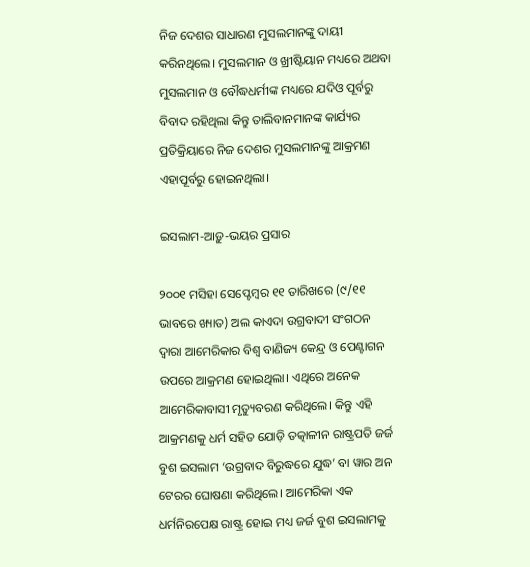ନିଜ ଦେଶର ସାଧାରଣ ମୁସଲମାନଙ୍କୁ ଦାୟୀ କରିନଥିଲେ। ମୁସଲମାନ ଓ ଖ୍ରୀଷ୍ଟିୟାନ ମଧ୍ୟରେ ଅଥବା ମୁସଲମାନ ଓ ବୌଦ୍ଧଧର୍ମୀଙ୍କ ମଧ୍ୟରେ ଯଦିଓ ପୂର୍ବରୁ ବିବାଦ ରହିଥିଲା କିନ୍ତୁ ତାଲିବାନମାନଙ୍କ କାର୍ଯ୍ୟର ପ୍ରତିକ୍ରିୟାରେ ନିଜ ଦେଶର ମୁସଲମାନଙ୍କୁ ଆକ୍ରମଣ ଏହାପୂର୍ବରୁ ହୋଇନଥିଲା।

ଇସଲାମ-ଆଡ଼ୁ-ଭୟର ପ୍ରସାର

୨୦୦୧ ମସିହା ସେପ୍ଟେମ୍ବର ୧୧ ତାରିଖରେ (୯/୧୧ ଭାବରେ ଖ୍ୟାତ) ଅଲ କାଏଦା ଉଗ୍ରବାଦୀ ସଂଗଠନ ଦ୍ଵାରା ଆମେରିକାର ବିଶ୍ଵ ବାଣିଜ୍ୟ କେନ୍ଦ୍ର ଓ ପେଣ୍ଟାଗନ ଉପରେ ଆକ୍ରମଣ ହୋଇଥିଲା। ଏଥିରେ ଅନେକ ଆମେରିକାବାସୀ ମୃତ୍ୟୁବରଣ କରିଥିଲେ। କିନ୍ତୁ ଏହି ଆକ୍ରମଣକୁ ଧର୍ମ ସହିତ ଯୋଡ଼ି ତତ୍କାଳୀନ ରାଷ୍ଟ୍ରପତି ଜର୍ଜ ବୁଶ ଇସଲାମ ‘ଉଗ୍ରବାଦ ବିରୁଦ୍ଧରେ ଯୁଦ୍ଧ’ ବା ୱାର ଅନ ଟେରର ଘୋଷଣା କରିଥିଲେ। ଆମେରିକା ଏକ ଧର୍ମନିରପେକ୍ଷ ରାଷ୍ଟ୍ର ହୋଇ ମଧ୍ୟ ଜର୍ଜ ବୁଶ ଇସଲାମକୁ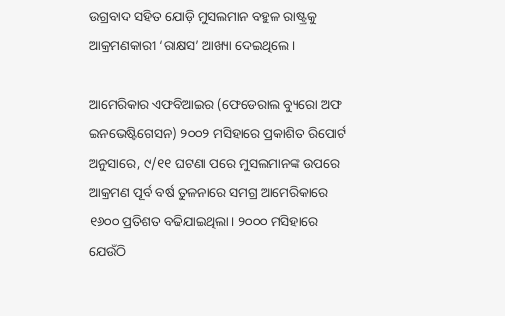ଉଗ୍ରବାଦ ସହିତ ଯୋଡ଼ି ମୁସଲମାନ ବହୁଳ ରାଷ୍ଟ୍ରକୁ ଆକ୍ରମଣକାରୀ ‘ରାକ୍ଷସ’ ଆଖ୍ୟା ଦେଇଥିଲେ।

ଆମେରିକାର ଏଫବିଆଇର (ଫେଡେରାଲ ବ୍ୟୁରୋ ଅଫ ଇନଭେଷ୍ଟିଗେସନ) ୨୦୦୨ ମସିହାରେ ପ୍ରକାଶିତ ରିପୋର୍ଟ ଅନୁସାରେ, ୯/୧୧ ଘଟଣା ପରେ ମୁସଲମାନଙ୍କ ଉପରେ ଆକ୍ରମଣ ପୂର୍ବ ବର୍ଷ ତୁଳନାରେ ସମଗ୍ର ଆମେରିକାରେ ୧୬୦୦ ପ୍ରତିଶତ ବଢିଯାଇଥିଲା। ୨୦୦୦ ମସିହାରେ ଯେଉଁଠି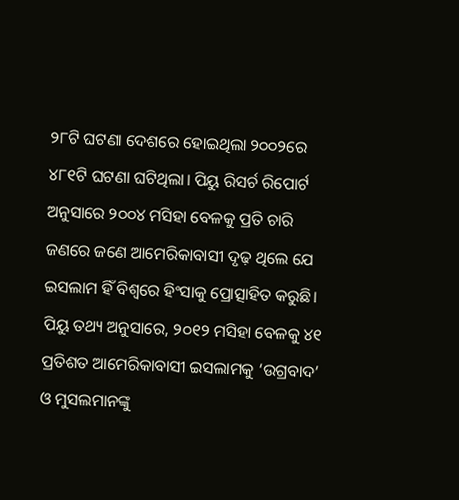୨୮ଟି ଘଟଣା ଦେଶରେ ହୋଇଥିଲା ୨୦୦୨ରେ ୪୮୧ଟି ଘଟଣା ଘଟିଥିଲା। ପିୟୁ ରିସର୍ଚ ରିପୋର୍ଟ ଅନୁସାରେ ୨୦୦୪ ମସିହା ବେଳକୁ ପ୍ରତି ଚାରି ଜଣରେ ଜଣେ ଆମେରିକାବାସୀ ଦୃଢ଼ ଥିଲେ ଯେ ଇସଲାମ ହିଁ ବିଶ୍ଵରେ ହିଂସାକୁ ପ୍ରୋତ୍ସାହିତ କରୁଛି। ପିୟୁ ତଥ୍ୟ ଅନୁସାରେ, ୨୦୧୨ ମସିହା ବେଳକୁ ୪୧ ପ୍ରତିଶତ ଆମେରିକାବାସୀ ଇସଲାମକୁ ‘ଉଗ୍ରବାଦ’ ଓ ମୁସଲମାନଙ୍କୁ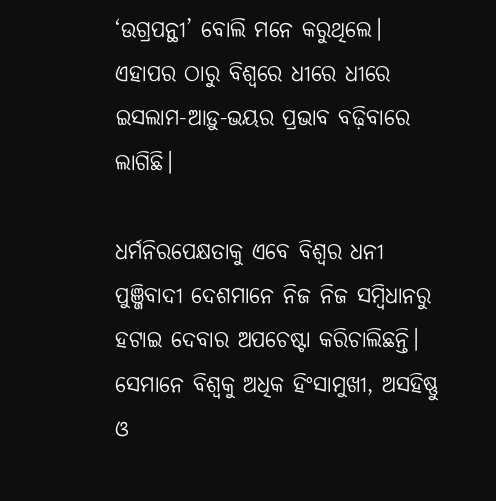‘ଉଗ୍ରପନ୍ଥୀ’ ବୋଲି ମନେ କରୁଥିଲେ। ଏହାପର ଠାରୁ ବିଶ୍ୱରେ ଧୀରେ ଧୀରେ ଇସଲାମ-ଆଡ଼ୁ-ଭୟର ପ୍ରଭାବ ବଢ଼ିବାରେ ଲାଗିଛି।

ଧର୍ମନିରପେକ୍ଷତାକୁ ଏବେ ବିଶ୍ଵର ଧନୀ ପୁଞ୍ଜିବାଦୀ ଦେଶମାନେ ନିଜ ନିଜ ସମ୍ବିଧାନରୁ ହଟାଇ ଦେବାର ଅପଚେଷ୍ଟା କରିଚାଲିଛନ୍ତି। ସେମାନେ ବିଶ୍ଵକୁ ଅଧିକ ହିଂସାମୁଖୀ, ଅସହିଷ୍ଣୁ ଓ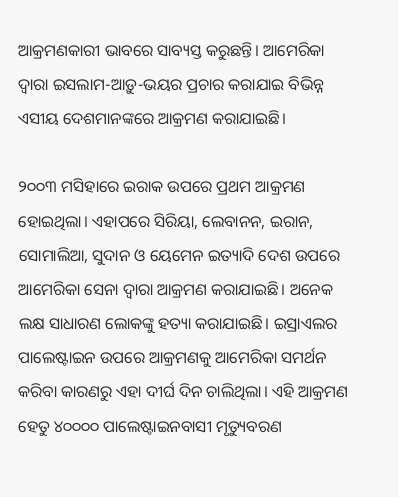ଆକ୍ରମଣକାରୀ ଭାବରେ ସାବ୍ୟସ୍ତ କରୁଛନ୍ତି। ଆମେରିକା ଦ୍ଵାରା ଇସଲାମ-ଆଡ଼ୁ-ଭୟର ପ୍ରଚାର କରାଯାଇ ବିଭିନ୍ନ ଏସୀୟ ଦେଶମାନଙ୍କରେ ଆକ୍ରମଣ କରାଯାଇଛି।

୨୦୦୩ ମସିହାରେ ଇରାକ ଉପରେ ପ୍ରଥମ ଆକ୍ରମଣ ହୋଇଥିଲା। ଏହାପରେ ସିରିୟା, ଲେବାନନ, ଇରାନ, ସୋମାଲିଆ, ସୁଦାନ ଓ ୟେମେନ ଇତ୍ୟାଦି ଦେଶ ଉପରେ ଆମେରିକା ସେନା ଦ୍ଵାରା ଆକ୍ରମଣ କରାଯାଇଛି। ଅନେକ ଲକ୍ଷ ସାଧାରଣ ଲୋକଙ୍କୁ ହତ୍ୟା କରାଯାଇଛି। ଇସ୍ରାଏଲର ପାଲେଷ୍ଟାଇନ ଉପରେ ଆକ୍ରମଣକୁ ଆମେରିକା ସମର୍ଥନ କରିବା କାରଣରୁ ଏହା ଦୀର୍ଘ ଦିନ ଚାଲିଥିଲା। ଏହି ଆକ୍ରମଣ ହେତୁ ୪୦୦୦୦ ପାଲେଷ୍ଟାଇନବାସୀ ମୃତ୍ୟୁବରଣ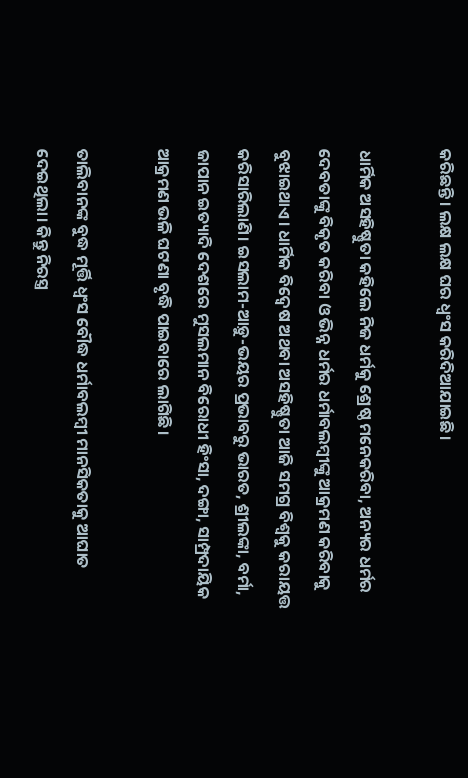କରିଛନ୍ତି। ଲକ୍ଷ ଲକ୍ଷ ଘର ଧ୍ଵଂସ କରିଦିଆଯାଇଛି।

ଧାର୍ମିକ ଅସହିଷ୍ଣୁତା କହିଲେ ନିଜ ଧର୍ମକୁ ଶ୍ରେଷ୍ଠ ମନେକରିବା, ଅନ୍ୟର ଧର୍ମର ଦେବତାଙ୍କୁ ବିକୃତ କରିବା ଓ ଭିନ୍ନ ଧର୍ମର ଧର୍ମାବଲମ୍ବୀଙ୍କୁ ଆକ୍ରମଣ କରିବାକୁ ବୁଝାଇଥାଏ। ଧାର୍ମିକ ବିଦ୍ଵେଷ ଅଥବା ଅସହିଷ୍ଣୁତା ଆଜି ସମଗ୍ର ବିଶ୍ଵକୁ କରାୟତ୍ତ କରିସାରିଲାଣି। ଇସଲାମ-ଆଡ଼ୁ-ଭୟର ପ୍ରଭାବରୁ ଭାରତ, ଶ୍ରୀଲଙ୍କା, ବର୍ମା, ଜାପାନ ଇତ୍ୟାଦି ଦେଶରେ ମୁସଲମାନ ବିରୋଧୀ ହିଂସା, ଦଙ୍ଗା, ସାମ୍ପ୍ରଦାୟିକ ଆକ୍ରମଣ ଭଳି ଘଟଣା ବୃଦ୍ଧି ପାଇବାରେ ଲାଗିଛି।

ତାଲିବାନଙ୍କ ବୁଦ୍ଧ ମୂର୍ତ୍ତି ଧ୍ଵଂସ ବୌଦ୍ଧ ଧର୍ମାବଲମ୍ବୀ ମାନସିକତାକୁ ଆଘାତ ଦେଇଥିଲା। କିନ୍ତୁ ନିରସ୍ତ୍ର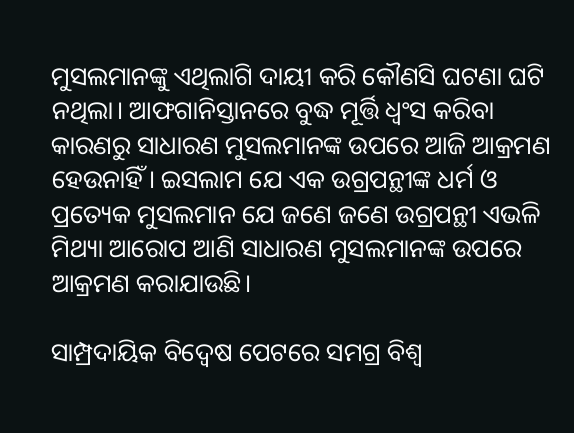ମୁସଲମାନଙ୍କୁ ଏଥିଲାଗି ଦାୟୀ କରି କୌଣସି ଘଟଣା ଘଟି ନଥିଲା। ଆଫଗାନିସ୍ତାନରେ ବୁଦ୍ଧ ମୂର୍ତ୍ତି ଧ୍ଵଂସ କରିବା କାରଣରୁ ସାଧାରଣ ମୁସଲମାନଙ୍କ ଉପରେ ଆଜି ଆକ୍ରମଣ ହେଉନାହିଁ। ଇସଲାମ ଯେ ଏକ ଉଗ୍ରପନ୍ଥୀଙ୍କ ଧର୍ମ ଓ ପ୍ରତ୍ୟେକ ମୁସଲମାନ ଯେ ଜଣେ ଜଣେ ଉଗ୍ରପନ୍ଥୀ ଏଭଳି ମିଥ୍ୟା ଆରୋପ ଆଣି ସାଧାରଣ ମୁସଲମାନଙ୍କ ଉପରେ ଆକ୍ରମଣ କରାଯାଉଛି।

ସାମ୍ପ୍ରଦାୟିକ ବିଦ୍ୱେଷ ପେଟରେ ସମଗ୍ର ବିଶ୍ଵ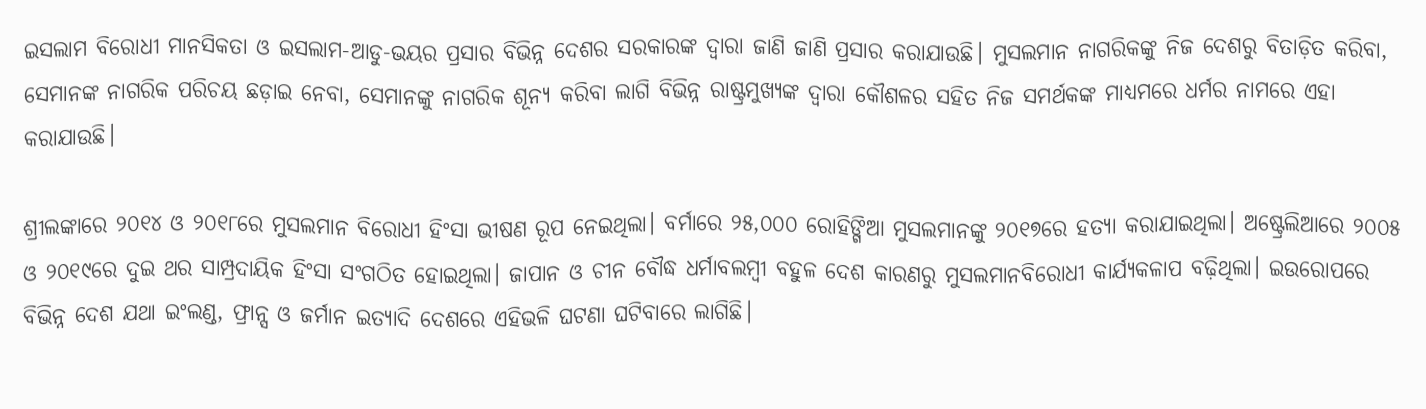ଇସଲାମ ବିରୋଧୀ ମାନସିକତା ଓ ଇସଲାମ-ଆଡୁ-ଭୟର ପ୍ରସାର ବିଭିନ୍ନ ଦେଶର ସରକାରଙ୍କ ଦ୍ଵାରା ଜାଣି ଜାଣି ପ୍ରସାର କରାଯାଉଛି। ମୁସଲମାନ ନାଗରିକଙ୍କୁ ନିଜ ଦେଶରୁ ବିତାଡ଼ିତ କରିବା, ସେମାନଙ୍କ ନାଗରିକ ପରିଚୟ ଛଡ଼ାଇ ନେବା, ସେମାନଙ୍କୁ ନାଗରିକ ଶୂନ୍ୟ କରିବା ଲାଗି ବିଭିନ୍ନ ରାଷ୍ଟ୍ରମୁଖ୍ୟଙ୍କ ଦ୍ଵାରା କୌଶଳର ସହିତ ନିଜ ସମର୍ଥକଙ୍କ ମାଧ୍ୟମରେ ଧର୍ମର ନାମରେ ଏହା କରାଯାଉଛି।

ଶ୍ରୀଲଙ୍କାରେ ୨୦୧୪ ଓ ୨୦୧୮ରେ ମୁସଲମାନ ବିରୋଧୀ ହିଂସା ଭୀଷଣ ରୂପ ନେଇଥିଲା। ବର୍ମାରେ ୨୫,୦୦୦ ରୋହିଙ୍ଗିଆ ମୁସଲମାନଙ୍କୁ ୨୦୧୭ରେ ହତ୍ୟା କରାଯାଇଥିଲା। ଅଷ୍ଟ୍ରେଲିଆରେ ୨୦୦୫ ଓ ୨୦୧୯ରେ ଦୁଇ ଥର ସାମ୍ପ୍ରଦାୟିକ ହିଂସା ସଂଗଠିତ ହୋଇଥିଲା। ଜାପାନ ଓ ଚୀନ ବୌଦ୍ଧ ଧର୍ମାବଲମ୍ବୀ ବହୁଳ ଦେଶ କାରଣରୁ ମୁସଲମାନବିରୋଧୀ କାର୍ଯ୍ୟକଳାପ ବଢ଼ିଥିଲା। ଇଉରୋପରେ ବିଭିନ୍ନ ଦେଶ ଯଥା ଇଂଲଣ୍ଡ, ଫ୍ରାନ୍ସ ଓ ଜର୍ମାନ ଇତ୍ୟାଦି ଦେଶରେ ଏହିଭଳି ଘଟଣା ଘଟିବାରେ ଲାଗିଛି।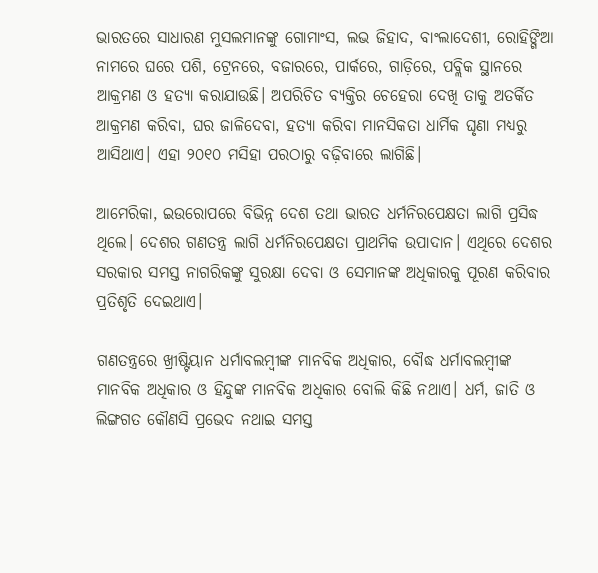ଭାରତରେ ସାଧାରଣ ମୁସଲମାନଙ୍କୁ ଗୋମାଂସ, ଲଭ ଜିହାଦ, ବାଂଲାଦେଶୀ, ରୋହିଙ୍ଗିଆ ନାମରେ ଘରେ ପଶି, ଟ୍ରେନରେ, ବଜାରରେ, ପାର୍କରେ, ଗାଡ଼ିରେ, ପବ୍ଲିକ ସ୍ଥାନରେ ଆକ୍ରମଣ ଓ ହତ୍ୟା କରାଯାଉଛି। ଅପରିଚିତ ବ୍ୟକ୍ତିର ଚେହେରା ଦେଖି ତାକୁ ଅତର୍କିତ ଆକ୍ରମଣ କରିବା, ଘର ଜାଳିଦେବା, ହତ୍ୟା କରିବା ମାନସିକତା ଧାର୍ମିକ ଘୃଣା ମଧ୍ୟରୁ ଆସିଥାଏ। ଏହା ୨୦୧୦ ମସିହା ପରଠାରୁ ବଢ଼ିବାରେ ଲାଗିଛି।

ଆମେରିକା, ଇଉରୋପରେ ବିଭିନ୍ନ ଦେଶ ତଥା ଭାରତ ଧର୍ମନିରପେକ୍ଷତା ଲାଗି ପ୍ରସିଦ୍ଧ ଥିଲେ। ଦେଶର ଗଣତନ୍ତ୍ର ଲାଗି ଧର୍ମନିରପେକ୍ଷତା ପ୍ରାଥମିକ ଉପାଦାନ। ଏଥିରେ ଦେଶର ସରକାର ସମସ୍ତ ନାଗରିକଙ୍କୁ ସୁରକ୍ଷା ଦେବା ଓ ସେମାନଙ୍କ ଅଧିକାରକୁ ପୂରଣ କରିବାର ପ୍ରତିଶୃତି ଦେଇଥାଏ।

ଗଣତନ୍ତ୍ରରେ ଖ୍ରୀଷ୍ଟିୟାନ ଧର୍ମାବଲମ୍ବୀଙ୍କ ମାନବିକ ଅଧିକାର, ବୌଦ୍ଧ ଧର୍ମାବଲମ୍ବୀଙ୍କ ମାନବିକ ଅଧିକାର ଓ ହିନ୍ଦୁଙ୍କ ମାନବିକ ଅଧିକାର ବୋଲି କିଛି ନଥାଏ। ଧର୍ମ, ଜାତି ଓ ଲିଙ୍ଗଗତ କୌଣସି ପ୍ରଭେଦ ନଥାଇ ସମସ୍ତ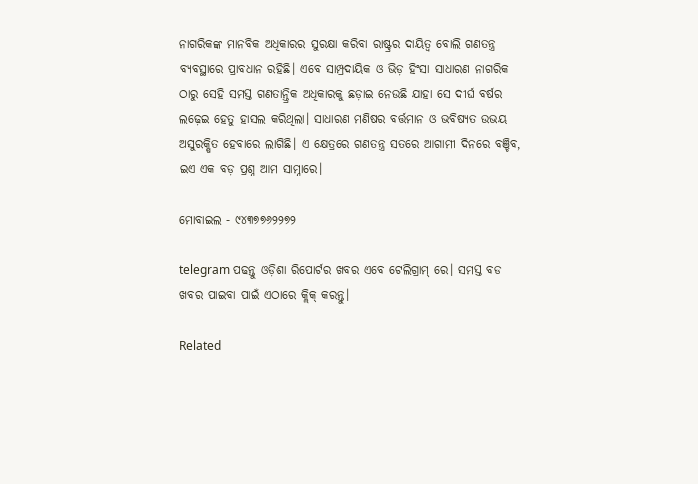ନାଗରିକଙ୍କ ମାନବିକ ଅଧିକାରର ସୁରକ୍ଷା କରିବା ରାଷ୍ଟ୍ରର ଦାୟିତ୍ଵ ବୋଲି ଗଣତନ୍ତ୍ର ବ୍ୟବସ୍ଥାରେ ପ୍ରାବଧାନ ରହିଛି। ଏବେ ସାମ୍ପ୍ରଦାୟିକ ଓ ଭିଡ଼ ହିଂସା ସାଧାରଣ ନାଗରିକ ଠାରୁ ସେହି ସମସ୍ତ ଗଣତାନ୍ତ୍ରିକ ଅଧିକାରକୁ ଛଡ଼ାଇ ନେଉଛି ଯାହା ସେ ଦୀର୍ଘ ବର୍ଷର ଲଢ଼େଇ ହେତୁ ହାସଲ କରିଥିଲା। ସାଧାରଣ ମଣିଷର ବର୍ତ୍ତମାନ ଓ ଭବିଷ୍ୟତ ଉଭୟ ଅସୁରକ୍ଷିତ ହେବାରେ ଲାଗିଛି। ଏ କ୍ଷେତ୍ରରେ ଗଣତନ୍ତ୍ର ସତରେ ଆଗାମୀ ଦିନରେ ବଞ୍ଚିବ, ଇଏ ଏକ ବଡ଼ ପ୍ରଶ୍ନ ଆମ ସାମ୍ନାରେ।

ମୋବାଇଲ - ୯୪୩୭୭୬୨୨୭୨

telegram ପଢନ୍ତୁ ଓଡ଼ିଶା ରିପୋର୍ଟର ଖବର ଏବେ ଟେଲିଗ୍ରାମ୍ ରେ। ସମସ୍ତ ବଡ ଖବର ପାଇବା ପାଇଁ ଏଠାରେ କ୍ଲିକ୍ କରନ୍ତୁ।

Related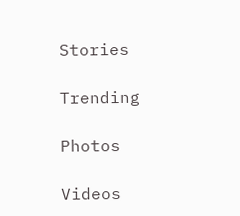Stories

Trending

Photos

Videos